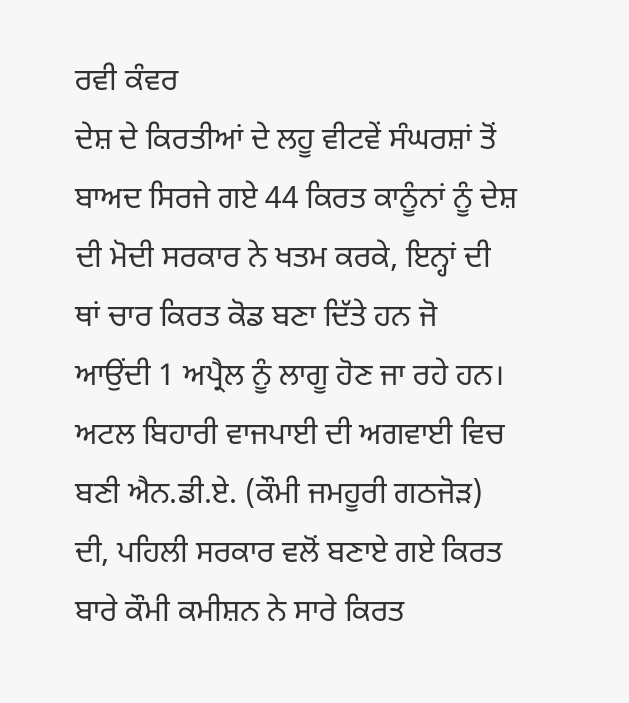ਰਵੀ ਕੰਵਰ
ਦੇਸ਼ ਦੇ ਕਿਰਤੀਆਂ ਦੇ ਲਹੂ ਵੀਟਵੇਂ ਸੰਘਰਸ਼ਾਂ ਤੋਂ ਬਾਅਦ ਸਿਰਜੇ ਗਏ 44 ਕਿਰਤ ਕਾਨੂੰਨਾਂ ਨੂੰ ਦੇਸ਼ ਦੀ ਮੋਦੀ ਸਰਕਾਰ ਨੇ ਖਤਮ ਕਰਕੇ, ਇਨ੍ਹਾਂ ਦੀ ਥਾਂ ਚਾਰ ਕਿਰਤ ਕੋਡ ਬਣਾ ਦਿੱਤੇ ਹਨ ਜੋ ਆਉਂਦੀ 1 ਅਪ੍ਰੈਲ ਨੂੰ ਲਾਗੂ ਹੋਣ ਜਾ ਰਹੇ ਹਨ। ਅਟਲ ਬਿਹਾਰੀ ਵਾਜਪਾਈ ਦੀ ਅਗਵਾਈ ਵਿਚ ਬਣੀ ਐਨ.ਡੀ.ਏ. (ਕੌਮੀ ਜਮਹੂਰੀ ਗਠਜੋੜ) ਦੀ, ਪਹਿਲੀ ਸਰਕਾਰ ਵਲੋਂ ਬਣਾਏ ਗਏ ਕਿਰਤ ਬਾਰੇ ਕੌਮੀ ਕਮੀਸ਼ਨ ਨੇ ਸਾਰੇ ਕਿਰਤ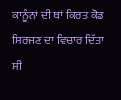ਕਾਨੂੰਨਾਂ ਦੀ ਥਾਂ ਕਿਰਤ ਕੋਡ ਸਿਰਜਣ ਦਾ ਵਿਚਾਰ ਦਿੱਤਾ ਸੀ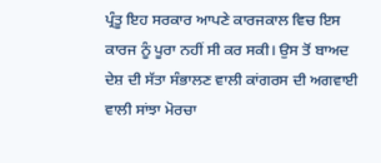ਪ੍ਰੰਤੂ ਇਹ ਸਰਕਾਰ ਆਪਣੇ ਕਾਰਜਕਾਲ ਵਿਚ ਇਸ ਕਾਰਜ ਨੂੰ ਪੂਰਾ ਨਹੀਂ ਸੀ ਕਰ ਸਕੀ। ਉਸ ਤੋਂ ਬਾਅਦ ਦੇਸ਼ ਦੀ ਸੱਤਾ ਸੰਭਾਲਣ ਵਾਲੀ ਕਾਂਗਰਸ ਦੀ ਅਗਵਾਈ ਵਾਲੀ ਸਾਂਝਾ ਮੋਰਚਾ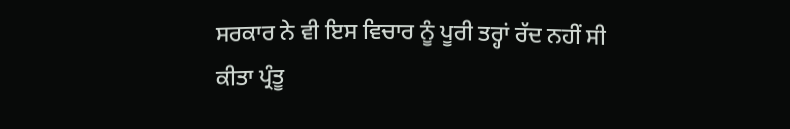ਸਰਕਾਰ ਨੇ ਵੀ ਇਸ ਵਿਚਾਰ ਨੂੰ ਪੂਰੀ ਤਰ੍ਹਾਂ ਰੱਦ ਨਹੀਂ ਸੀ ਕੀਤਾ ਪ੍ਰੰਤੂ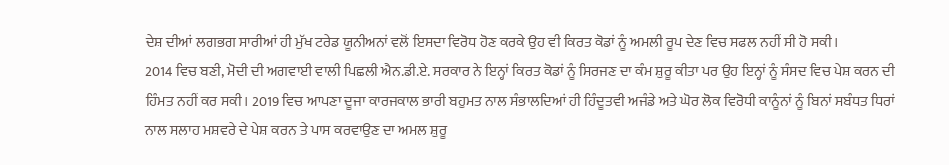ਦੇਸ਼ ਦੀਆਂ ਲਗਭਗ ਸਾਰੀਆਂ ਹੀ ਮੁੱਖ ਟਰੇਡ ਯੂਨੀਅਨਾਂ ਵਲੋਂ ਇਸਦਾ ਵਿਰੋਧ ਹੋਣ ਕਰਕੇ ਉਹ ਵੀ ਕਿਰਤ ਕੋਡਾਂ ਨੂੰ ਅਮਲੀ ਰੂਪ ਦੇਣ ਵਿਚ ਸਫਲ ਨਹੀਂ ਸੀ ਹੋ ਸਕੀ।
2014 ਵਿਚ ਬਣੀ, ਮੋਦੀ ਦੀ ਅਗਵਾਈ ਵਾਲੀ ਪਿਛਲੀ ਐਨ.ਡੀ.ਏ. ਸਰਕਾਰ ਨੇ ਇਨ੍ਹਾਂ ਕਿਰਤ ਕੋਡਾਂ ਨੂੰ ਸਿਰਜਣ ਦਾ ਕੰਮ ਸ਼ੁਰੂ ਕੀਤਾ ਪਰ ਉਹ ਇਨ੍ਹਾਂ ਨੂੰ ਸੰਸਦ ਵਿਚ ਪੇਸ਼ ਕਰਨ ਦੀ ਹਿੰਮਤ ਨਹੀਂ ਕਰ ਸਕੀ। 2019 ਵਿਚ ਆਪਣਾ ਦੂਜਾ ਕਾਰਜਕਾਲ ਭਾਰੀ ਬਹੁਮਤ ਨਾਲ ਸੰਭਾਲਦਿਆਂ ਹੀ ਹਿੰਦੂਤਵੀ ਅਜੰਡੇ ਅਤੇ ਘੋਰ ਲੋਕ ਵਿਰੋਧੀ ਕਾਨੂੰਨਾਂ ਨੂੰ ਬਿਨਾਂ ਸਬੰਧਤ ਧਿਰਾਂ ਨਾਲ ਸਲਾਹ ਮਸ਼ਵਰੇ ਦੇ ਪੇਸ਼ ਕਰਨ ਤੇ ਪਾਸ ਕਰਵਾਉਣ ਦਾ ਅਮਲ ਸ਼ੁਰੂ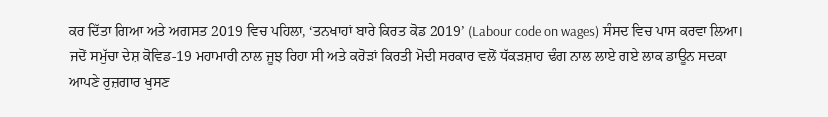ਕਰ ਦਿੱਤਾ ਗਿਆ ਅਤੇ ਅਗਸਤ 2019 ਵਿਚ ਪਹਿਲਾ, ‘ਤਨਖਾਹਾਂ ਬਾਰੇ ਕਿਰਤ ਕੋਡ 2019’ (Labour code on wages) ਸੰਸਦ ਵਿਚ ਪਾਸ ਕਰਵਾ ਲਿਆ।
ਜਦੋਂ ਸਮੁੱਚਾ ਦੇਸ਼ ਕੋਵਿਡ-19 ਮਹਾਮਾਰੀ ਨਾਲ ਜੂਝ ਰਿਹਾ ਸੀ ਅਤੇ ਕਰੋੜਾਂ ਕਿਰਤੀ ਮੋਦੀ ਸਰਕਾਰ ਵਲੋਂ ਧੱਕੜਸ਼ਾਹ ਢੰਗ ਨਾਲ ਲਾਏ ਗਏ ਲਾਕ ਡਾਊਨ ਸਦਕਾ ਆਪਣੇ ਰੁਜ਼ਗਾਰ ਖੁਸਣ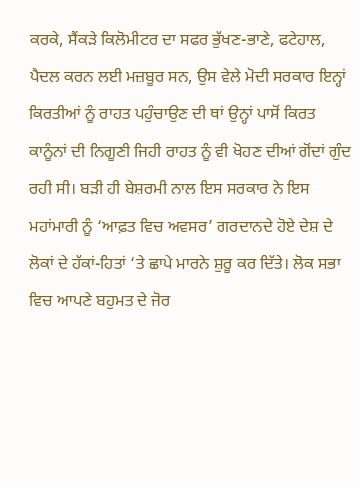ਕਰਕੇ, ਸੈਂਕੜੇ ਕਿਲੋਮੀਟਰ ਦਾ ਸਫਰ ਭੁੱਖਣ-ਭਾਣੇ, ਫਟੇਹਾਲ, ਪੈਦਲ ਕਰਨ ਲਈ ਮਜ਼ਬੂਰ ਸਨ, ਉਸ ਵੇਲੇ ਮੋਦੀ ਸਰਕਾਰ ਇਨ੍ਹਾਂ ਕਿਰਤੀਆਂ ਨੂੰ ਰਾਹਤ ਪਹੁੰਚਾਉਣ ਦੀ ਥਾਂ ਉਨ੍ਹਾਂ ਪਾਸੋਂ ਕਿਰਤ ਕਾਨੂੰਨਾਂ ਦੀ ਨਿਗੂਣੀ ਜਿਹੀ ਰਾਹਤ ਨੂੰ ਵੀ ਖੋਹਣ ਦੀਆਂ ਗੋਂਦਾਂ ਗੁੰਦ ਰਹੀ ਸੀ। ਬੜੀ ਹੀ ਬੇਸ਼ਰਮੀ ਨਾਲ ਇਸ ਸਰਕਾਰ ਨੇ ਇਸ ਮਹਾਂਮਾਰੀ ਨੂੰ ‘ਆਫ਼ਤ ਵਿਚ ਅਵਸਰ’ ਗਰਦਾਨਦੇ ਹੋਏ ਦੇਸ਼ ਦੇ ਲੋਕਾਂ ਦੇ ਹੱਕਾਂ-ਹਿਤਾਂ ‘ਤੇ ਛਾਪੇ ਮਾਰਨੇ ਸ਼ੁਰੂ ਕਰ ਦਿੱਤੇ। ਲੋਕ ਸਭਾ ਵਿਚ ਆਪਣੇ ਬਹੁਮਤ ਦੇ ਜੋਰ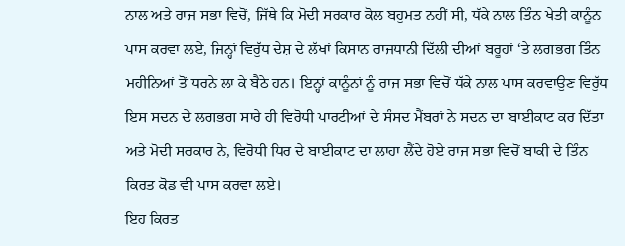ਨਾਲ ਅਤੇ ਰਾਜ ਸਭਾ ਵਿਚੋਂ, ਜਿੱਥੇ ਕਿ ਮੋਦੀ ਸਰਕਾਰ ਕੋਲ ਬਹੁਮਤ ਨਹੀਂ ਸੀ, ਧੱਕੇ ਨਾਲ ਤਿੰਨ ਖੇਤੀ ਕਾਨੂੰਨ ਪਾਸ ਕਰਵਾ ਲਏ, ਜਿਨ੍ਹਾਂ ਵਿਰੁੱਧ ਦੇਸ਼ ਦੇ ਲੱਖਾਂ ਕਿਸਾਨ ਰਾਜਧਾਨੀ ਦਿੱਲੀ ਦੀਆਂ ਬਰੂਹਾਂ ‘ਤੇ ਲਗਭਗ ਤਿੰਨ ਮਹੀਨਿਆਂ ਤੋਂ ਧਰਨੇ ਲਾ ਕੇ ਬੈਠੇ ਹਨ। ਇਨ੍ਹਾਂ ਕਾਨੂੰਨਾਂ ਨੂੰ ਰਾਜ ਸਭਾ ਵਿਚੋਂ ਧੱਕੇ ਨਾਲ ਪਾਸ ਕਰਵਾਉਣ ਵਿਰੁੱਧ ਇਸ ਸਦਨ ਦੇ ਲਗਭਗ ਸਾਰੇ ਹੀ ਵਿਰੋਧੀ ਪਾਰਟੀਆਂ ਦੇ ਸੰਸਦ ਮੈਂਬਰਾਂ ਨੇ ਸਦਨ ਦਾ ਬਾਈਕਾਟ ਕਰ ਦਿੱਤਾ ਅਤੇ ਮੋਦੀ ਸਰਕਾਰ ਨੇ, ਵਿਰੋਧੀ ਧਿਰ ਦੇ ਬਾਈਕਾਟ ਦਾ ਲਾਹਾ ਲੈਂਦੇ ਹੋਏ ਰਾਜ ਸਭਾ ਵਿਚੋਂ ਬਾਕੀ ਦੇ ਤਿੰਨ ਕਿਰਤ ਕੋਡ ਵੀ ਪਾਸ ਕਰਵਾ ਲਏ।
ਇਹ ਕਿਰਤ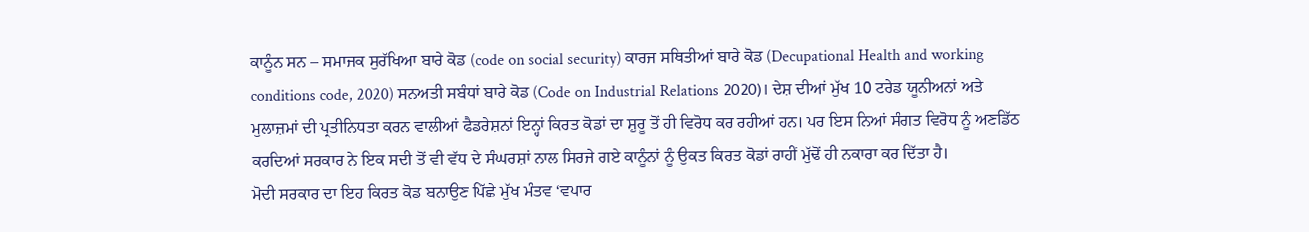ਕਾਨੂੰਨ ਸਨ – ਸਮਾਜਕ ਸੁਰੱਖਿਆ ਬਾਰੇ ਕੋਡ (code on social security) ਕਾਰਜ ਸਥਿਤੀਆਂ ਬਾਰੇ ਕੋਡ (Decupational Health and working conditions code, 2020) ਸਨਅਤੀ ਸਬੰਧਾਂ ਬਾਰੇ ਕੋਡ (Code on Industrial Relations 2020)। ਦੇਸ਼ ਦੀਆਂ ਮੁੱਖ 10 ਟਰੇਡ ਯੂਨੀਅਨਾਂ ਅਤੇ ਮੁਲਾਜ਼ਮਾਂ ਦੀ ਪ੍ਰਤੀਨਿਧਤਾ ਕਰਨ ਵਾਲੀਆਂ ਫੈਡਰੇਸ਼ਨਾਂ ਇਨ੍ਹਾਂ ਕਿਰਤ ਕੋਡਾਂ ਦਾ ਸ਼ੁਰੂ ਤੋਂ ਹੀ ਵਿਰੋਧ ਕਰ ਰਹੀਆਂ ਹਨ। ਪਰ ਇਸ ਨਿਆਂ ਸੰਗਤ ਵਿਰੋਧ ਨੂੰ ਅਣਡਿੱਠ ਕਰਦਿਆਂ ਸਰਕਾਰ ਨੇ ਇਕ ਸਦੀ ਤੋਂ ਵੀ ਵੱਧ ਦੇ ਸੰਘਰਸ਼ਾਂ ਨਾਲ ਸਿਰਜੇ ਗਏ ਕਾਨੂੰਨਾਂ ਨੂੰ ਉਕਤ ਕਿਰਤ ਕੋਡਾਂ ਰਾਹੀਂ ਮੁੱਢੋਂ ਹੀ ਨਕਾਰਾ ਕਰ ਦਿੱਤਾ ਹੈ।
ਮੋਦੀ ਸਰਕਾਰ ਦਾ ਇਹ ਕਿਰਤ ਕੋਡ ਬਨਾਉਣ ਪਿੱਛੇ ਮੁੱਖ ਮੰਤਵ ‘ਵਪਾਰ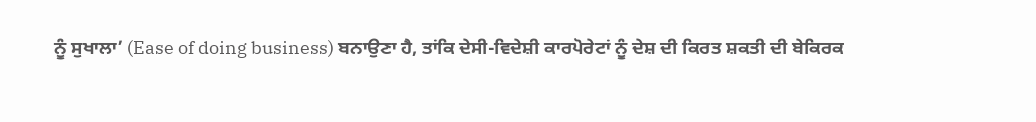ਨੂੰ ਸੁਖਾਲਾ’ (Ease of doing business) ਬਨਾਉਣਾ ਹੈ, ਤਾਂਕਿ ਦੇਸੀ-ਵਿਦੇਸ਼ੀ ਕਾਰਪੋਰੇਟਾਂ ਨੂੰ ਦੇਸ਼ ਦੀ ਕਿਰਤ ਸ਼ਕਤੀ ਦੀ ਬੇਕਿਰਕ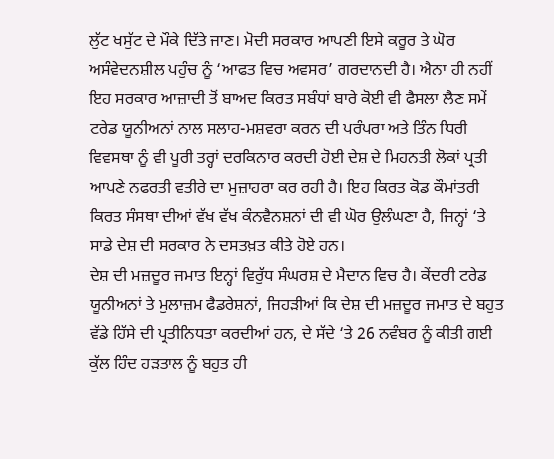ਲੁੱਟ ਖਸੁੱਟ ਦੇ ਮੌਕੇ ਦਿੱਤੇ ਜਾਣ। ਮੋਦੀ ਸਰਕਾਰ ਆਪਣੀ ਇਸੇ ਕਰੂਰ ਤੇ ਘੋਰ ਅਸੰਵੇਦਨਸ਼ੀਲ ਪਹੁੰਚ ਨੂੰ ‘ਆਫਤ ਵਿਚ ਅਵਸਰ’ ਗਰਦਾਨਦੀ ਹੈ। ਐਨਾ ਹੀ ਨਹੀਂ ਇਹ ਸਰਕਾਰ ਆਜ਼ਾਦੀ ਤੋਂ ਬਾਅਦ ਕਿਰਤ ਸਬੰਧਾਂ ਬਾਰੇ ਕੋਈ ਵੀ ਫੈਸਲਾ ਲੈਣ ਸਮੇਂ ਟਰੇਡ ਯੂਨੀਅਨਾਂ ਨਾਲ ਸਲਾਹ-ਮਸ਼ਵਰਾ ਕਰਨ ਦੀ ਪਰੰਪਰਾ ਅਤੇ ਤਿੰਨ ਧਿਰੀ ਵਿਵਸਥਾ ਨੂੰ ਵੀ ਪੂਰੀ ਤਰ੍ਹਾਂ ਦਰਕਿਨਾਰ ਕਰਦੀ ਹੋਈ ਦੇਸ਼ ਦੇ ਮਿਹਨਤੀ ਲੋਕਾਂ ਪ੍ਰਤੀ ਆਪਣੇ ਨਫਰਤੀ ਵਤੀਰੇ ਦਾ ਮੁਜ਼ਾਹਰਾ ਕਰ ਰਹੀ ਹੈ। ਇਹ ਕਿਰਤ ਕੋਡ ਕੌਮਾਂਤਰੀ ਕਿਰਤ ਸੰਸਥਾ ਦੀਆਂ ਵੱਖ ਵੱਖ ਕੰਨਵੈਨਸ਼ਨਾਂ ਦੀ ਵੀ ਘੋਰ ਉਲੰਘਣਾ ਹੈ, ਜਿਨ੍ਹਾਂ ‘ਤੇ ਸਾਡੇ ਦੇਸ਼ ਦੀ ਸਰਕਾਰ ਨੇ ਦਸਤਖ਼ਤ ਕੀਤੇ ਹੋਏ ਹਨ।
ਦੇਸ਼ ਦੀ ਮਜ਼ਦੂਰ ਜਮਾਤ ਇਨ੍ਹਾਂ ਵਿਰੁੱਧ ਸੰਘਰਸ਼ ਦੇ ਮੈਦਾਨ ਵਿਚ ਹੈ। ਕੇਂਦਰੀ ਟਰੇਡ ਯੂਨੀਅਨਾਂ ਤੇ ਮੁਲਾਜ਼ਮ ਫੈਡਰੇਸ਼ਨਾਂ, ਜਿਹੜੀਆਂ ਕਿ ਦੇਸ਼ ਦੀ ਮਜ਼ਦੂਰ ਜਮਾਤ ਦੇ ਬਹੁਤ ਵੱਡੇ ਹਿੱਸੇ ਦੀ ਪ੍ਰਤੀਨਿਧਤਾ ਕਰਦੀਆਂ ਹਨ, ਦੇ ਸੱਦੇ ‘ਤੇ 26 ਨਵੰਬਰ ਨੂੰ ਕੀਤੀ ਗਈ ਕੁੱਲ ਹਿੰਦ ਹੜਤਾਲ ਨੂੰ ਬਹੁਤ ਹੀ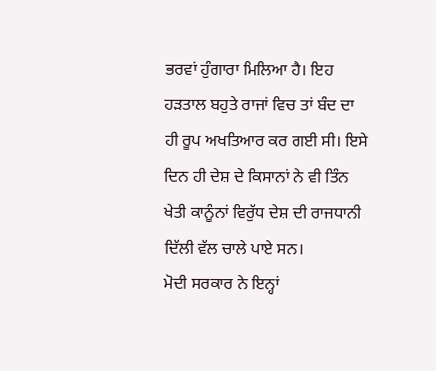ਭਰਵਾਂ ਹੁੰਗਾਰਾ ਮਿਲਿਆ ਹੈ। ਇਹ ਹੜਤਾਲ ਬਹੁਤੇ ਰਾਜਾਂ ਵਿਚ ਤਾਂ ਬੰਦ ਦਾ ਹੀ ਰੂਪ ਅਖਤਿਆਰ ਕਰ ਗਈ ਸੀ। ਇਸੇ ਦਿਨ ਹੀ ਦੇਸ਼ ਦੇ ਕਿਸਾਨਾਂ ਨੇ ਵੀ ਤਿੰਨ ਖੇਤੀ ਕਾਨੂੰਨਾਂ ਵਿਰੁੱਧ ਦੇਸ਼ ਦੀ ਰਾਜਧਾਨੀ ਦਿੱਲੀ ਵੱਲ ਚਾਲੇ ਪਾਏ ਸਨ।
ਮੋਦੀ ਸਰਕਾਰ ਨੇ ਇਨ੍ਹਾਂ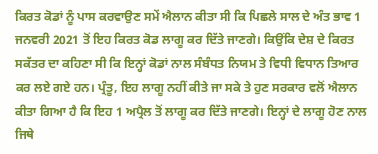ਕਿਰਤ ਕੋਡਾਂ ਨੂੰ ਪਾਸ ਕਰਵਾਉਣ ਸਮੇਂ ਐਲਾਨ ਕੀਤਾ ਸੀ ਕਿ ਪਿਛਲੇ ਸਾਲ ਦੇ ਅੰਤ ਭਾਵ 1 ਜਨਵਰੀ 2021 ਤੋਂ ਇਹ ਕਿਰਤ ਕੋਡ ਲਾਗੂ ਕਰ ਦਿੱਤੇ ਜਾਣਗੇ। ਕਿਉਂਕਿ ਦੇਸ਼ ਦੇ ਕਿਰਤ ਸਕੱਤਰ ਦਾ ਕਹਿਣਾ ਸੀ ਕਿ ਇਨ੍ਹਾਂ ਕੋਡਾਂ ਨਾਲ ਸੰਬੰਧਤ ਨਿਯਮ ਤੇ ਵਿਧੀ ਵਿਧਾਨ ਤਿਆਰ ਕਰ ਲਏ ਗਏ ਹਨ। ਪ੍ਰੰਤੂ, ਇਹ ਲਾਗੂ ਨਹੀਂ ਕੀਤੇ ਜਾ ਸਕੇ ਤੇ ਹੁਣ ਸਰਕਾਰ ਵਲੋਂ ਐਲਾਨ ਕੀਤਾ ਗਿਆ ਹੈ ਕਿ ਇਹ 1 ਅਪ੍ਰੈਲ ਤੋਂ ਲਾਗੂ ਕਰ ਦਿੱਤੇ ਜਾਣਗੇ। ਇਨ੍ਹਾਂ ਦੇ ਲਾਗੂ ਹੋਣ ਨਾਲ ਜਿਥੇ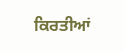ਕਿਰਤੀਆਂ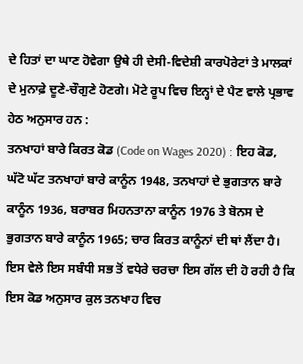ਦੇ ਹਿਤਾਂ ਦਾ ਘਾਣ ਹੋਵੇਗਾ ਉਥੇ ਹੀ ਦੇਸੀ-ਵਿਦੇਸ਼ੀ ਕਾਰਪੋਰੇਟਾਂ ਤੇ ਮਾਲਕਾਂ ਦੇ ਮੁਨਾਫ਼ੇ ਦੂਣੇ-ਚੌਗੁਣੇ ਹੋਣਗੇ। ਮੋਟੇ ਰੂਪ ਵਿਚ ਇਨ੍ਹਾਂ ਦੇ ਪੈਣ ਵਾਲੇ ਪ੍ਰਭਾਵ ਹੇਠ ਅਨੁਸਾਰ ਹਨ :
ਤਨਖਾਹਾਂ ਬਾਰੇ ਕਿਰਤ ਕੋਡ (Code on Wages 2020) : ਇਹ ਕੋਡ, ਘੱਟੋ ਘੱਟ ਤਨਖਾਹਾਂ ਬਾਰੇ ਕਾਨੂੰਨ 1948, ਤਨਖਾਹਾਂ ਦੇ ਭੁਗਤਾਨ ਬਾਰੇ ਕਾਨੂੰਨ 1936, ਬਰਾਬਰ ਮਿਹਨਤਾਨਾ ਕਾਨੂੰਨ 1976 ਤੇ ਬੋਨਸ ਦੇ ਭੁਗਤਾਨ ਬਾਰੇ ਕਾਨੂੰਨ 1965; ਚਾਰ ਕਿਰਤ ਕਾਨੂੰਨਾਂ ਦੀ ਥਾਂ ਲੈਂਦਾ ਹੈ।
ਇਸ ਵੇਲੇ ਇਸ ਸਬੰਧੀ ਸਭ ਤੋਂ ਵਧੇਰੇ ਚਰਚਾ ਇਸ ਗੱਲ ਦੀ ਹੋ ਰਹੀ ਹੈ ਕਿ ਇਸ ਕੋਡ ਅਨੁਸਾਰ ਕੁਲ ਤਨਖਾਹ ਵਿਚ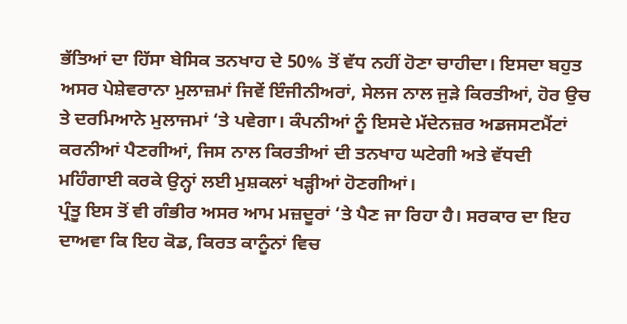ਭੱਤਿਆਂ ਦਾ ਹਿੱਸਾ ਬੇਸਿਕ ਤਨਖਾਹ ਦੇ 50% ਤੋਂ ਵੱਧ ਨਹੀਂ ਹੋਣਾ ਚਾਹੀਦਾ। ਇਸਦਾ ਬਹੁਤ ਅਸਰ ਪੇਸ਼ੇਵਰਾਨਾ ਮੁਲਾਜ਼ਮਾਂ ਜਿਵੇਂ ਇੰਜੀਨੀਅਰਾਂ, ਸੇਲਜ ਨਾਲ ਜੁੜੇ ਕਿਰਤੀਆਂ, ਹੋਰ ਉਚ ਤੇ ਦਰਮਿਆਨੇ ਮੁਲਾਜਮਾਂ ‘ਤੇ ਪਵੇਗਾ। ਕੰਪਨੀਆਂ ਨੂੰ ਇਸਦੇ ਮੱਦੇਨਜ਼ਰ ਅਡਜਸਟਮੈਂਟਾਂ ਕਰਨੀਆਂ ਪੈਣਗੀਆਂ, ਜਿਸ ਨਾਲ ਕਿਰਤੀਆਂ ਦੀ ਤਨਖਾਹ ਘਟੇਗੀ ਅਤੇ ਵੱਧਦੀ ਮਹਿੰਗਾਈ ਕਰਕੇ ਉਨ੍ਹਾਂ ਲਈ ਮੁਸ਼ਕਲਾਂ ਖੜ੍ਹੀਆਂ ਹੋਣਗੀਆਂ।
ਪ੍ਰੰਤੂ ਇਸ ਤੋਂ ਵੀ ਗੰਭੀਰ ਅਸਰ ਆਮ ਮਜ਼ਦੂਰਾਂ ‘ਤੇ ਪੈਣ ਜਾ ਰਿਹਾ ਹੈ। ਸਰਕਾਰ ਦਾ ਇਹ ਦਾਅਵਾ ਕਿ ਇਹ ਕੋਡ, ਕਿਰਤ ਕਾਨੂੰਨਾਂ ਵਿਚ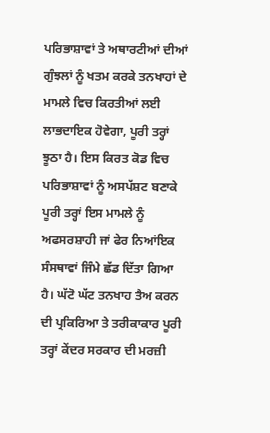ਪਰਿਭਾਸ਼ਾਵਾਂ ਤੇ ਅਥਾਰਟੀਆਂ ਦੀਆਂ ਗੁੰਝਲਾਂ ਨੂੰ ਖਤਮ ਕਰਕੇ ਤਨਖਾਹਾਂ ਦੇ ਮਾਮਲੇ ਵਿਚ ਕਿਰਤੀਆਂ ਲਈ ਲਾਭਦਾਇਕ ਹੋਵੇਗਾ, ਪੂਰੀ ਤਰ੍ਹਾਂ ਝੂਠਾ ਹੈ। ਇਸ ਕਿਰਤ ਕੋਡ ਵਿਚ ਪਰਿਭਾਸ਼ਾਵਾਂ ਨੂੰ ਅਸਪੱਸ਼ਟ ਬਣਾਕੇ ਪੂਰੀ ਤਰ੍ਹਾਂ ਇਸ ਮਾਮਲੇ ਨੂੰ ਅਫਸਰਸ਼ਾਹੀ ਜਾਂ ਫੇਰ ਨਿਆਂਇਕ ਸੰਸਥਾਵਾਂ ਜਿੰਮੇ ਛੱਡ ਦਿੱਤਾ ਗਿਆ ਹੈ। ਘੱਟੋ ਘੱਟ ਤਨਖਾਹ ਤੈਅ ਕਰਨ ਦੀ ਪ੍ਰਕਿਰਿਆ ਤੇ ਤਰੀਕਾਕਾਰ ਪੂਰੀ ਤਰ੍ਹਾਂ ਕੇਂਦਰ ਸਰਕਾਰ ਦੀ ਮਰਜ਼ੀ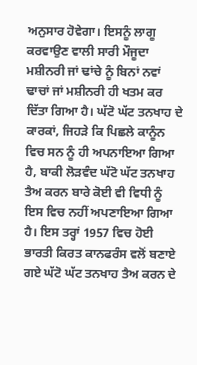ਅਨੁਸਾਰ ਹੋਵੇਗਾ। ਇਸਨੂੰ ਲਾਗੂ ਕਰਵਾਉਣ ਵਾਲੀ ਸਾਰੀ ਮੌਜੂਦਾ ਮਸ਼ੀਨਰੀ ਜਾਂ ਢਾਂਚੇ ਨੂੰ ਬਿਨਾਂ ਨਵਾਂ ਢਾਚਾਂ ਜਾਂ ਮਸ਼ੀਨਰੀ ਹੀ ਖਤਮ ਕਰ ਦਿੱਤਾ ਗਿਆ ਹੈ। ਘੱਟੋ ਘੱਟ ਤਨਖਾਹ ਦੇ ਕਾਰਕਾਂ, ਜਿਹੜੇ ਕਿ ਪਿਛਲੇ ਕਾਨੂੰਨ ਵਿਚ ਸਨ ਨੂੰ ਹੀ ਅਪਨਾਇਆ ਗਿਆ ਹੈ, ਬਾਕੀ ਲੋੜਵੰਦ ਘੱਟੋ ਘੱਟ ਤਨਖਾਹ ਤੈਅ ਕਰਨ ਬਾਰੇ ਕੋਈ ਵੀ ਵਿਧੀ ਨੂੰ ਇਸ ਵਿਚ ਨਹੀਂ ਅਪਣਾਇਆ ਗਿਆ ਹੈ। ਇਸ ਤਰ੍ਹਾਂ 1957 ਵਿਚ ਹੋਈ ਭਾਰਤੀ ਕਿਰਤ ਕਾਨਫਰੰਸ ਵਲੋਂ ਬਣਾਏ ਗਏ ਘੱਟੋ ਘੱਟ ਤਨਖਾਹ ਤੈਅ ਕਰਨ ਦੇ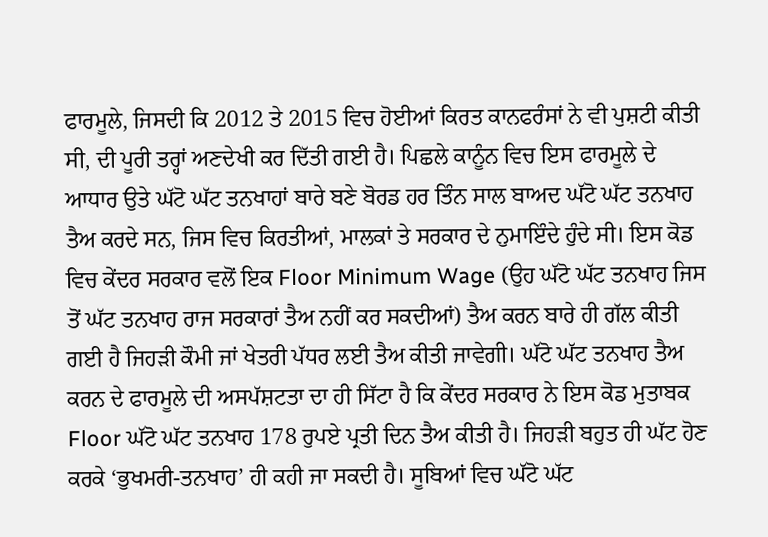ਫਾਰਮੂਲੇ, ਜਿਸਦੀ ਕਿ 2012 ਤੇ 2015 ਵਿਚ ਹੋਈਆਂ ਕਿਰਤ ਕਾਨਫਰੰਸਾਂ ਨੇ ਵੀ ਪੁਸ਼ਟੀ ਕੀਤੀ ਸੀ, ਦੀ ਪੂਰੀ ਤਰ੍ਹਾਂ ਅਣਦੇਖੀ ਕਰ ਦਿੱਤੀ ਗਈ ਹੈ। ਪਿਛਲੇ ਕਾਨੂੰਨ ਵਿਚ ਇਸ ਫਾਰਮੂਲੇ ਦੇ ਆਧਾਰ ਉਤੇ ਘੱਟੋ ਘੱਟ ਤਨਖਾਹਾਂ ਬਾਰੇ ਬਣੇ ਬੋਰਡ ਹਰ ਤਿੰਨ ਸਾਲ ਬਾਅਦ ਘੱਟੋ ਘੱਟ ਤਨਖਾਹ ਤੈਅ ਕਰਦੇ ਸਨ, ਜਿਸ ਵਿਚ ਕਿਰਤੀਆਂ, ਮਾਲਕਾਂ ਤੇ ਸਰਕਾਰ ਦੇ ਨੁਮਾਇੰਦੇ ਹੁੰਦੇ ਸੀ। ਇਸ ਕੋਡ ਵਿਚ ਕੇਂਦਰ ਸਰਕਾਰ ਵਲੋਂ ਇਕ Floor Minimum Wage (ਉਹ ਘੱਟੋ ਘੱਟ ਤਨਖਾਹ ਜਿਸ ਤੋਂ ਘੱਟ ਤਨਖਾਹ ਰਾਜ ਸਰਕਾਰਾਂ ਤੈਅ ਨਹੀਂ ਕਰ ਸਕਦੀਆਂ) ਤੈਅ ਕਰਨ ਬਾਰੇ ਹੀ ਗੱਲ ਕੀਤੀ ਗਈ ਹੈ ਜਿਹੜੀ ਕੌਮੀ ਜਾਂ ਖੇਤਰੀ ਪੱਧਰ ਲਈ ਤੈਅ ਕੀਤੀ ਜਾਵੇਗੀ। ਘੱਟੋ ਘੱਟ ਤਨਖਾਹ ਤੈਅ ਕਰਨ ਦੇ ਫਾਰਮੂਲੇ ਦੀ ਅਸਪੱਸ਼ਟਤਾ ਦਾ ਹੀ ਸਿੱਟਾ ਹੈ ਕਿ ਕੇਂਦਰ ਸਰਕਾਰ ਨੇ ਇਸ ਕੋਡ ਮੁਤਾਬਕ Floor ਘੱਟੋ ਘੱਟ ਤਨਖਾਹ 178 ਰੁਪਏ ਪ੍ਰਤੀ ਦਿਨ ਤੈਅ ਕੀਤੀ ਹੈ। ਜਿਹੜੀ ਬਹੁਤ ਹੀ ਘੱਟ ਹੋਣ ਕਰਕੇ ‘ਭੁਖਮਰੀ-ਤਨਖਾਹ’ ਹੀ ਕਹੀ ਜਾ ਸਕਦੀ ਹੈ। ਸੂਬਿਆਂ ਵਿਚ ਘੱਟੋ ਘੱਟ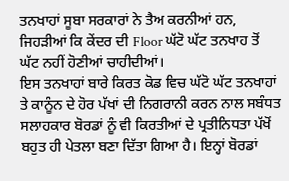ਤਨਖਾਹਾਂ ਸੂਬਾ ਸਰਕਾਰਾਂ ਨੇ ਤੈਅ ਕਰਨੀਆਂ ਹਨ, ਜਿਹੜੀਆਂ ਕਿ ਕੇਂਦਰ ਦੀ Floor ਘੱਟੋ ਘੱਟ ਤਨਖਾਹ ਤੋਂ ਘੱਟ ਨਹੀਂ ਹੋਣੀਆਂ ਚਾਹੀਦੀਆਂ।
ਇਸ ਤਨਖਾਹਾਂ ਬਾਰੇ ਕਿਰਤ ਕੋਡ ਵਿਚ ਘੱਟੋ ਘੱਟ ਤਨਖਾਹਾਂ ਤੇ ਕਾਨੂੰਨ ਦੇ ਹੋਰ ਪੱਖਾਂ ਦੀ ਨਿਗਰਾਨੀ ਕਰਨ ਨਾਲ ਸਬੰਧਤ ਸਲਾਹਕਾਰ ਬੋਰਡਾਂ ਨੂੰ ਵੀ ਕਿਰਤੀਆਂ ਦੇ ਪ੍ਰਤੀਨਿਧਤਾ ਪੱਖੋਂ ਬਹੁਤ ਹੀ ਪੇਤਲਾ ਬਣਾ ਦਿੱਤਾ ਗਿਆ ਹੈ। ਇਨ੍ਹਾਂ ਬੋਰਡਾਂ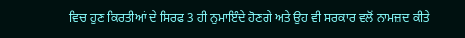ਵਿਚ ਹੁਣ ਕਿਰਤੀਆਂ ਦੇ ਸਿਰਫ 3 ਹੀ ਨੁਮਾਇੰਦੇ ਹੋਣਗੇ ਅਤੇ ਉਹ ਵੀ ਸਰਕਾਰ ਵਲੋਂ ਨਾਮਜ਼ਦ ਕੀਤੇ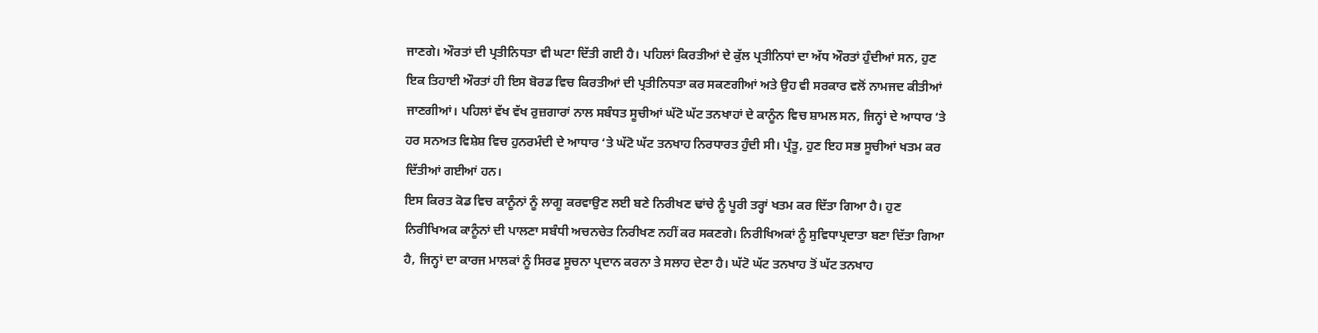ਜਾਣਗੇ। ਔਰਤਾਂ ਦੀ ਪ੍ਰਤੀਨਿਧਤਾ ਵੀ ਘਟਾ ਦਿੱਤੀ ਗਈ ਹੈ। ਪਹਿਲਾਂ ਕਿਰਤੀਆਂ ਦੇ ਕੁੱਲ ਪ੍ਰਤੀਨਿਧਾਂ ਦਾ ਅੱਧ ਔਰਤਾਂ ਹੁੰਦੀਆਂ ਸਨ, ਹੁਣ ਇਕ ਤਿਹਾਈ ਔਰਤਾਂ ਹੀ ਇਸ ਬੋਰਡ ਵਿਚ ਕਿਰਤੀਆਂ ਦੀ ਪ੍ਰਤੀਨਿਧਤਾ ਕਰ ਸਕਣਗੀਆਂ ਅਤੇ ਉਹ ਵੀ ਸਰਕਾਰ ਵਲੋਂ ਨਾਮਜਦ ਕੀਤੀਆਂ ਜਾਣਗੀਆਂ। ਪਹਿਲਾਂ ਵੱਖ ਵੱਖ ਰੁਜ਼ਗਾਰਾਂ ਨਾਲ ਸਬੰਧਤ ਸੂਚੀਆਂ ਘੱਟੋ ਘੱਟ ਤਨਖਾਹਾਂ ਦੇ ਕਾਨੂੰਨ ਵਿਚ ਸ਼ਾਮਲ ਸਨ, ਜਿਨ੍ਹਾਂ ਦੇ ਆਧਾਰ ‘ਤੇ ਹਰ ਸਨਅਤ ਵਿਸ਼ੇਸ਼ ਵਿਚ ਹੁਨਰਮੰਦੀ ਦੇ ਆਧਾਰ ‘ਤੇ ਘੱਟੋ ਘੱਟ ਤਨਖਾਹ ਨਿਰਧਾਰਤ ਹੁੰਦੀ ਸੀ। ਪ੍ਰੰਤੂ, ਹੁਣ ਇਹ ਸਭ ਸੂਚੀਆਂ ਖਤਮ ਕਰ ਦਿੱਤੀਆਂ ਗਈਆਂ ਹਨ।
ਇਸ ਕਿਰਤ ਕੋਡ ਵਿਚ ਕਾਨੂੰਨਾਂ ਨੂੰ ਲਾਗੂ ਕਰਵਾਉਣ ਲਈ ਬਣੇ ਨਿਰੀਖਣ ਢਾਂਚੇ ਨੂੰ ਪੂਰੀ ਤਰ੍ਹਾਂ ਖਤਮ ਕਰ ਦਿੱਤਾ ਗਿਆ ਹੈ। ਹੁਣ ਨਿਰੀਖਿਅਕ ਕਾਨੂੰਨਾਂ ਦੀ ਪਾਲਣਾ ਸਬੰਧੀ ਅਚਨਚੇਤ ਨਿਰੀਖਣ ਨਹੀਂ ਕਰ ਸਕਣਗੇ। ਨਿਰੀਖਿਅਕਾਂ ਨੂੰ ਸੁਵਿਧਾਪ੍ਰਦਾਤਾ ਬਣਾ ਦਿੱਤਾ ਗਿਆ ਹੈ, ਜਿਨ੍ਹਾਂ ਦਾ ਕਾਰਜ ਮਾਲਕਾਂ ਨੂੰ ਸਿਰਫ ਸੂਚਨਾ ਪ੍ਰਦਾਨ ਕਰਨਾ ਤੇ ਸਲਾਹ ਦੇਣਾ ਹੈ। ਘੱਟੋ ਘੱਟ ਤਨਖਾਹ ਤੋਂ ਘੱਟ ਤਨਖਾਹ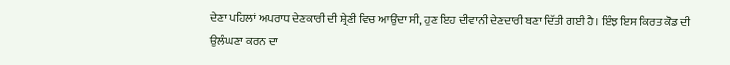ਦੇਣਾ ਪਹਿਲਾਂ ਅਪਰਾਧ ਦੇਣਕਾਰੀ ਦੀ ਸ਼੍ਰੇਣੀ ਵਿਚ ਆਉਂਦਾ ਸੀ, ਹੁਣ ਇਹ ਦੀਵਾਨੀ ਦੇਣਦਾਰੀ ਬਣਾ ਦਿੱਤੀ ਗਈ ਹੈ। ਇੰਝ ਇਸ ਕਿਰਤ ਕੋਡ ਦੀ ਉਲੰਘਣਾ ਕਰਨ ਦਾ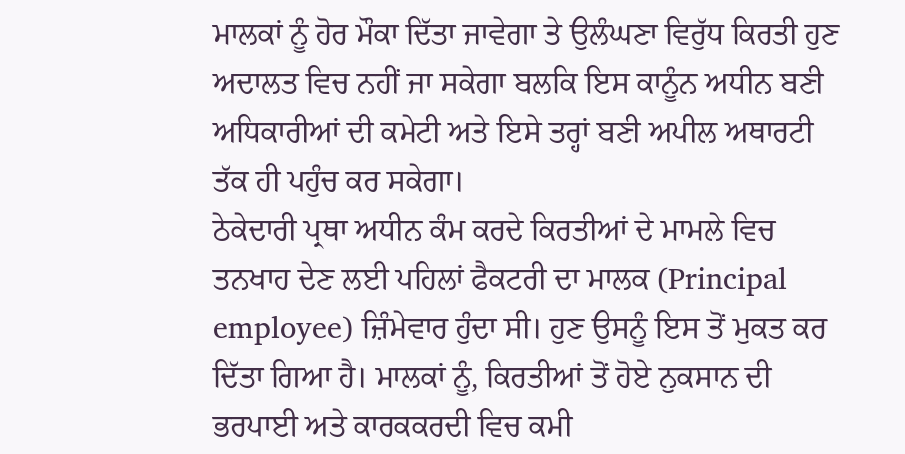ਮਾਲਕਾਂ ਨੂੰ ਹੋਰ ਮੌਕਾ ਦਿੱਤਾ ਜਾਵੇਗਾ ਤੇ ਉਲੰਘਣਾ ਵਿਰੁੱਧ ਕਿਰਤੀ ਹੁਣ ਅਦਾਲਤ ਵਿਚ ਨਹੀਂ ਜਾ ਸਕੇਗਾ ਬਲਕਿ ਇਸ ਕਾਨੂੰਨ ਅਧੀਨ ਬਣੀ ਅਧਿਕਾਰੀਆਂ ਦੀ ਕਮੇਟੀ ਅਤੇ ਇਸੇ ਤਰ੍ਹਾਂ ਬਣੀ ਅਪੀਲ ਅਥਾਰਟੀ ਤੱਕ ਹੀ ਪਹੁੰਚ ਕਰ ਸਕੇਗਾ।
ਠੇਕੇਦਾਰੀ ਪ੍ਰਥਾ ਅਧੀਨ ਕੰਮ ਕਰਦੇ ਕਿਰਤੀਆਂ ਦੇ ਮਾਮਲੇ ਵਿਚ ਤਨਖਾਹ ਦੇਣ ਲਈ ਪਹਿਲਾਂ ਫੈਕਟਰੀ ਦਾ ਮਾਲਕ (Principal employee) ਜ਼ਿੰਮੇਵਾਰ ਹੁੰਦਾ ਸੀ। ਹੁਣ ਉਸਨੂੰ ਇਸ ਤੋਂ ਮੁਕਤ ਕਰ ਦਿੱਤਾ ਗਿਆ ਹੈ। ਮਾਲਕਾਂ ਨੂੰ, ਕਿਰਤੀਆਂ ਤੋਂ ਹੋਏ ਨੁਕਸਾਨ ਦੀ ਭਰਪਾਈ ਅਤੇ ਕਾਰਕਕਰਦੀ ਵਿਚ ਕਮੀ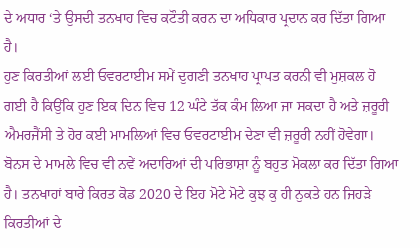ਦੇ ਅਧਾਰ ‘ਤੇ ਉਸਦੀ ਤਨਖਾਹ ਵਿਚ ਕਟੌਤੀ ਕਰਨ ਦਾ ਅਧਿਕਾਰ ਪ੍ਰਦਾਨ ਕਰ ਦਿੱਤਾ ਗਿਆ ਹੈ।
ਹੁਣ ਕਿਰਤੀਆਂ ਲਈ ਓਵਰਟਾਈਮ ਸਮੇਂ ਦੁਗਣੀ ਤਨਖਾਹ ਪ੍ਰਾਪਤ ਕਰਨੀ ਵੀ ਮੁਸ਼ਕਲ ਹੋ ਗਈ ਹੈ ਕਿਉਂਕਿ ਹੁਣ ਇਕ ਦਿਨ ਵਿਚ 12 ਘੰਟੇ ਤੱਕ ਕੰਮ ਲਿਆ ਜਾ ਸਕਦਾ ਹੈ ਅਤੇ ਜ਼ਰੂਰੀ ਐਮਰਜੈਂਸੀ ਤੇ ਹੋਰ ਕਈ ਮਾਮਲਿਆਂ ਵਿਚ ਓਵਰਟਾਈਮ ਦੇਣਾ ਵੀ ਜ਼ਰੂਰੀ ਨਹੀਂ ਹੋਵੇਗਾ।
ਬੋਨਸ ਦੇ ਮਾਮਲੇ ਵਿਚ ਵੀ ਨਵੇਂ ਅਦਾਰਿਆਂ ਦੀ ਪਰਿਭਾਸ਼ਾ ਨੂੰ ਬਹੁਤ ਮੋਕਲਾ ਕਰ ਦਿੱਤਾ ਗਿਆ ਹੈ। ਤਨਖਾਹਾਂ ਬਾਰੇ ਕਿਰਤ ਕੋਡ 2020 ਦੇ ਇਹ ਮੋਟੇ ਮੋਟੇ ਕੁਝ ਕੁ ਹੀ ਨੁਕਤੇ ਹਨ ਜਿਹੜੇ ਕਿਰਤੀਆਂ ਦੇ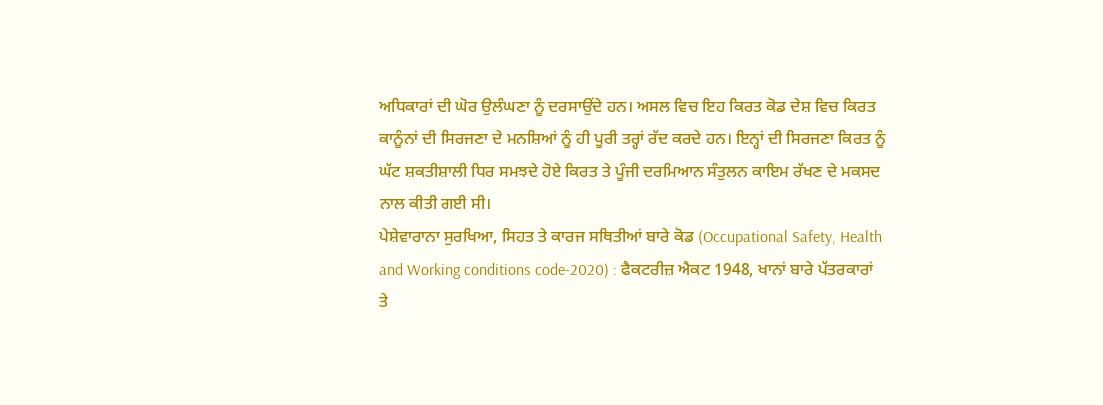ਅਧਿਕਾਰਾਂ ਦੀ ਘੋਰ ਉਲੰਘਣਾ ਨੂੰ ਦਰਸਾਉਂਦੇ ਹਨ। ਅਸਲ ਵਿਚ ਇਹ ਕਿਰਤ ਕੋਡ ਦੇਸ਼ ਵਿਚ ਕਿਰਤ ਕਾਨੂੰਨਾਂ ਦੀ ਸਿਰਜਣਾ ਦੇ ਮਨਸ਼ਿਆਂ ਨੂੰ ਹੀ ਪੂਰੀ ਤਰ੍ਹਾਂ ਰੱਦ ਕਰਦੇ ਹਨ। ਇਨ੍ਹਾਂ ਦੀ ਸਿਰਜਣਾ ਕਿਰਤ ਨੂੰ ਘੱਟ ਸ਼ਕਤੀਸ਼ਾਲੀ ਧਿਰ ਸਮਝਦੇ ਹੋਏ ਕਿਰਤ ਤੇ ਪੂੰਜੀ ਦਰਮਿਆਨ ਸੰਤੁਲਨ ਕਾਇਮ ਰੱਖਣ ਦੇ ਮਕਸਦ ਨਾਲ ਕੀਤੀ ਗਈ ਸੀ।
ਪੇਸ਼ੇਵਾਰਾਨਾ ਸੁਰਖਿਆ, ਸਿਹਤ ਤੇ ਕਾਰਜ ਸਥਿਤੀਆਂ ਬਾਰੇ ਕੋਡ (Occupational Safety, Health and Working conditions code-2020) : ਫੈਕਟਰੀਜ਼ ਐਕਟ 1948, ਖਾਨਾਂ ਬਾਰੇ ਪੱਤਰਕਾਰਾਂ ਤੇ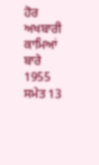ਹੋਰ ਅਖਬਾਰੀ ਕਾਮਿਆਂ ਬਾਰੇ 1955 ਸਮੇਤ 13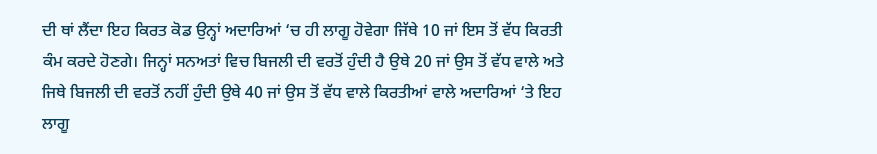ਦੀ ਥਾਂ ਲੈਂਦਾ ਇਹ ਕਿਰਤ ਕੋਡ ਉਨ੍ਹਾਂ ਅਦਾਰਿਆਂ ‘ਚ ਹੀ ਲਾਗੂ ਹੋਵੇਗਾ ਜਿੱਥੇ 10 ਜਾਂ ਇਸ ਤੋਂ ਵੱਧ ਕਿਰਤੀ ਕੰਮ ਕਰਦੇ ਹੋਣਗੇ। ਜਿਨ੍ਹਾਂ ਸਨਅਤਾਂ ਵਿਚ ਬਿਜਲੀ ਦੀ ਵਰਤੋਂ ਹੁੰਦੀ ਹੈ ਉਥੇ 20 ਜਾਂ ਉਸ ਤੋਂ ਵੱਧ ਵਾਲੇ ਅਤੇ ਜਿਥੇ ਬਿਜਲੀ ਦੀ ਵਰਤੋਂ ਨਹੀਂ ਹੁੰਦੀ ਉਥੇ 40 ਜਾਂ ਉਸ ਤੋਂ ਵੱਧ ਵਾਲੇ ਕਿਰਤੀਆਂ ਵਾਲੇ ਅਦਾਰਿਆਂ ‘ਤੇ ਇਹ ਲਾਗੂ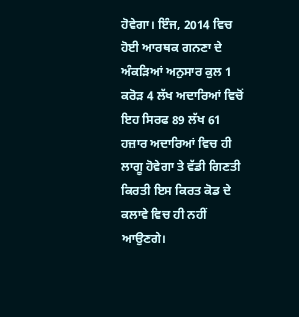ਹੋਵੇਗਾ। ਇੰਜ, 2014 ਵਿਚ ਹੋਈ ਆਰਥਕ ਗਨਣਾ ਦੇ ਅੰਕੜਿਆਂ ਅਨੁਸਾਰ ਕੁਲ 1 ਕਰੋੜ 4 ਲੱਖ ਅਦਾਰਿਆਂ ਵਿਚੋਂ ਇਹ ਸਿਰਫ 89 ਲੱਖ 61 ਹਜ਼ਾਰ ਅਦਾਰਿਆਂ ਵਿਚ ਹੀ ਲਾਗੂ ਹੋਵੇਗਾ ਤੇ ਵੱਡੀ ਗਿਣਤੀ ਕਿਰਤੀ ਇਸ ਕਿਰਤ ਕੋਡ ਦੇ ਕਲਾਵੇ ਵਿਚ ਹੀ ਨਹੀਂ ਆਉਣਗੇ।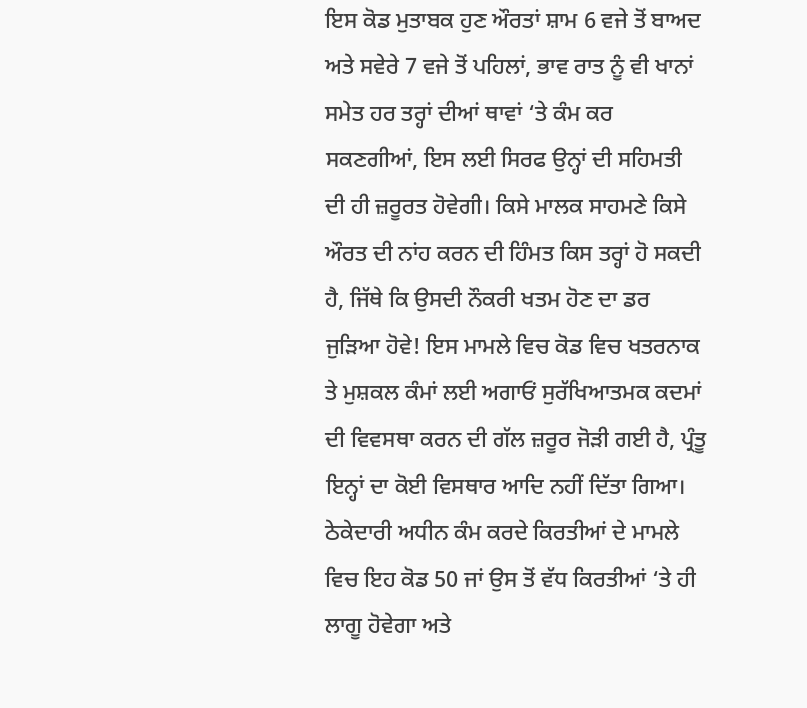ਇਸ ਕੋਡ ਮੁਤਾਬਕ ਹੁਣ ਔਰਤਾਂ ਸ਼ਾਮ 6 ਵਜੇ ਤੋਂ ਬਾਅਦ ਅਤੇ ਸਵੇਰੇ 7 ਵਜੇ ਤੋਂ ਪਹਿਲਾਂ, ਭਾਵ ਰਾਤ ਨੂੰ ਵੀ ਖਾਨਾਂ ਸਮੇਤ ਹਰ ਤਰ੍ਹਾਂ ਦੀਆਂ ਥਾਵਾਂ ‘ਤੇ ਕੰਮ ਕਰ ਸਕਣਗੀਆਂ, ਇਸ ਲਈ ਸਿਰਫ ਉਨ੍ਹਾਂ ਦੀ ਸਹਿਮਤੀ ਦੀ ਹੀ ਜ਼ਰੂਰਤ ਹੋਵੇਗੀ। ਕਿਸੇ ਮਾਲਕ ਸਾਹਮਣੇ ਕਿਸੇ ਔਰਤ ਦੀ ਨਾਂਹ ਕਰਨ ਦੀ ਹਿੰਮਤ ਕਿਸ ਤਰ੍ਹਾਂ ਹੋ ਸਕਦੀ ਹੈ, ਜਿੱਥੇ ਕਿ ਉਸਦੀ ਨੌਕਰੀ ਖਤਮ ਹੋਣ ਦਾ ਡਰ ਜੁੜਿਆ ਹੋਵੇ! ਇਸ ਮਾਮਲੇ ਵਿਚ ਕੋਡ ਵਿਚ ਖਤਰਨਾਕ ਤੇ ਮੁਸ਼ਕਲ ਕੰਮਾਂ ਲਈ ਅਗਾਓਂ ਸੁਰੱਖਿਆਤਮਕ ਕਦਮਾਂ ਦੀ ਵਿਵਸਥਾ ਕਰਨ ਦੀ ਗੱਲ ਜ਼ਰੂਰ ਜੋੜੀ ਗਈ ਹੈ, ਪ੍ਰੰਤੂ ਇਨ੍ਹਾਂ ਦਾ ਕੋਈ ਵਿਸਥਾਰ ਆਦਿ ਨਹੀਂ ਦਿੱਤਾ ਗਿਆ।
ਠੇਕੇਦਾਰੀ ਅਧੀਨ ਕੰਮ ਕਰਦੇ ਕਿਰਤੀਆਂ ਦੇ ਮਾਮਲੇ ਵਿਚ ਇਹ ਕੋਡ 50 ਜਾਂ ਉਸ ਤੋਂ ਵੱਧ ਕਿਰਤੀਆਂ ‘ਤੇ ਹੀ ਲਾਗੂ ਹੋਵੇਗਾ ਅਤੇ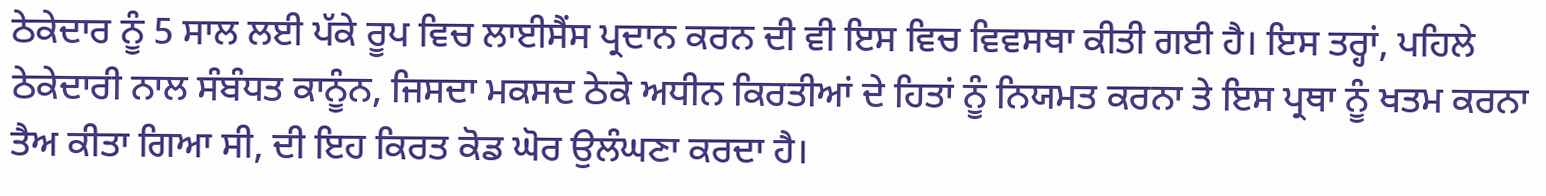ਠੇਕੇਦਾਰ ਨੂੰ 5 ਸਾਲ ਲਈ ਪੱਕੇ ਰੂਪ ਵਿਚ ਲਾਈਸੈਂਸ ਪ੍ਰਦਾਨ ਕਰਨ ਦੀ ਵੀ ਇਸ ਵਿਚ ਵਿਵਸਥਾ ਕੀਤੀ ਗਈ ਹੈ। ਇਸ ਤਰ੍ਹਾਂ, ਪਹਿਲੇ ਠੇਕੇਦਾਰੀ ਨਾਲ ਸੰਬੰਧਤ ਕਾਨੂੰਨ, ਜਿਸਦਾ ਮਕਸਦ ਠੇਕੇ ਅਧੀਨ ਕਿਰਤੀਆਂ ਦੇ ਹਿਤਾਂ ਨੂੰ ਨਿਯਮਤ ਕਰਨਾ ਤੇ ਇਸ ਪ੍ਰਥਾ ਨੂੰ ਖਤਮ ਕਰਨਾ ਤੈਅ ਕੀਤਾ ਗਿਆ ਸੀ, ਦੀ ਇਹ ਕਿਰਤ ਕੋਡ ਘੋਰ ਉਲੰਘਣਾ ਕਰਦਾ ਹੈ।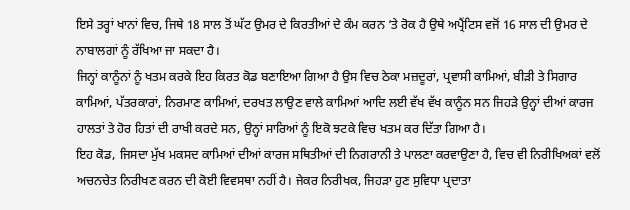ਇਸੇ ਤਰ੍ਹਾਂ ਖਾਨਾਂ ਵਿਚ, ਜਿਥੇ 18 ਸਾਲ ਤੋਂ ਘੱਟ ਉਮਰ ਦੇ ਕਿਰਤੀਆਂ ਦੇ ਕੰਮ ਕਰਨ ‘ਤੇ ਰੋਕ ਹੈ ਉਥੇ ਅਪ੍ਰੈਂਟਿਸ ਵਜੋਂ 16 ਸਾਲ ਦੀ ਉਮਰ ਦੇ ਨਾਬਾਲਗਾਂ ਨੂੰ ਰੱਖਿਆ ਜਾ ਸਕਦਾ ਹੈ।
ਜਿਨ੍ਹਾਂ ਕਾਨੂੰਨਾਂ ਨੂੰ ਖਤਮ ਕਰਕੇ ਇਹ ਕਿਰਤ ਕੋਡ ਬਣਾਇਆ ਗਿਆ ਹੈ ਉਸ ਵਿਚ ਠੇਕਾ ਮਜ਼ਦੂਰਾਂ, ਪ੍ਰਵਾਸੀ ਕਾਮਿਆਂ, ਬੀੜੀ ਤੇ ਸਿਗਾਰ ਕਾਮਿਆਂ, ਪੱਤਰਕਾਰਾਂ, ਨਿਰਮਾਣ ਕਾਮਿਆਂ, ਦਰਖਤ ਲਾਉਣ ਵਾਲੇ ਕਾਮਿਆਂ ਆਦਿ ਲਈ ਵੱਖ ਵੱਖ ਕਾਨੂੰਨ ਸਨ ਜਿਹੜੇ ਉਨ੍ਹਾਂ ਦੀਆਂ ਕਾਰਜ ਹਾਲਤਾਂ ਤੇ ਹੋਰ ਹਿਤਾਂ ਦੀ ਰਾਖੀ ਕਰਦੇ ਸਨ, ਉਨ੍ਹਾਂ ਸਾਰਿਆਂ ਨੂੰ ਇਕੋ ਝਟਕੇ ਵਿਚ ਖਤਮ ਕਰ ਦਿੱਤਾ ਗਿਆ ਹੈ।
ਇਹ ਕੋਡ, ਜਿਸਦਾ ਮੁੱਖ ਮਕਸਦ ਕਾਮਿਆਂ ਦੀਆਂ ਕਾਰਜ ਸਥਿਤੀਆਂ ਦੀ ਨਿਗਰਾਨੀ ਤੇ ਪਾਲਣਾ ਕਰਵਾਉਣਾ ਹੈ, ਵਿਚ ਵੀ ਨਿਰੀਖਿਅਕਾਂ ਵਲੋਂ ਅਚਨਚੇਤ ਨਿਰੀਖਣ ਕਰਨ ਦੀ ਕੋਈ ਵਿਵਸਥਾ ਨਹੀਂ ਹੈ। ਜੇਕਰ ਨਿਰੀਖਕ, ਜਿਹੜਾ ਹੁਣ ਸੁਵਿਧਾ ਪ੍ਰਦਾਤਾ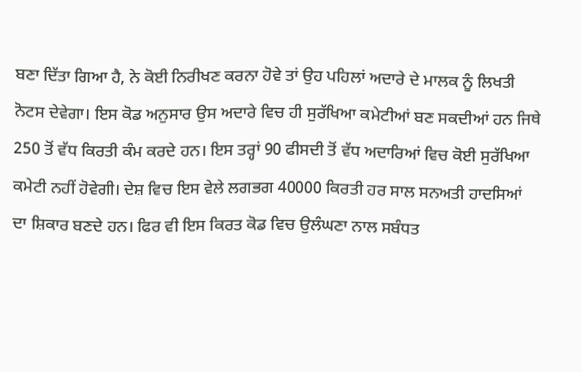ਬਣਾ ਦਿੱਤਾ ਗਿਆ ਹੈ, ਨੇ ਕੋਈ ਨਿਰੀਖਣ ਕਰਨਾ ਹੋਵੇ ਤਾਂ ਉਹ ਪਹਿਲਾਂ ਅਦਾਰੇ ਦੇ ਮਾਲਕ ਨੂੰ ਲਿਖਤੀ ਨੋਟਸ ਦੇਵੇਗਾ। ਇਸ ਕੋਡ ਅਨੁਸਾਰ ਉਸ ਅਦਾਰੇ ਵਿਚ ਹੀ ਸੁਰੱਖਿਆ ਕਮੇਟੀਆਂ ਬਣ ਸਕਦੀਆਂ ਹਨ ਜਿਥੇ 250 ਤੋਂ ਵੱਧ ਕਿਰਤੀ ਕੰਮ ਕਰਦੇ ਹਨ। ਇਸ ਤਰ੍ਹਾਂ 90 ਫੀਸਦੀ ਤੋਂ ਵੱਧ ਅਦਾਰਿਆਂ ਵਿਚ ਕੋਈ ਸੁਰੱਖਿਆ ਕਮੇਟੀ ਨਹੀਂ ਹੋਵੇਗੀ। ਦੇਸ਼ ਵਿਚ ਇਸ ਵੇਲੇ ਲਗਭਗ 40000 ਕਿਰਤੀ ਹਰ ਸਾਲ ਸਨਅਤੀ ਹਾਦਸਿਆਂ ਦਾ ਸ਼ਿਕਾਰ ਬਣਦੇ ਹਨ। ਫਿਰ ਵੀ ਇਸ ਕਿਰਤ ਕੋਡ ਵਿਚ ਉਲੰਘਣਾ ਨਾਲ ਸਬੰਧਤ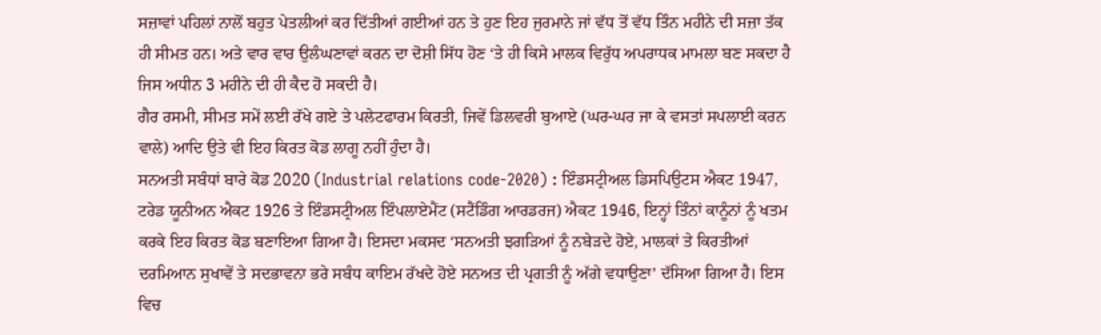ਸਜ਼ਾਵਾਂ ਪਹਿਲਾਂ ਨਾਲੋਂ ਬਹੁਤ ਪੇਤਲੀਆਂ ਕਰ ਦਿੱਤੀਆਂ ਗਈਆਂ ਹਨ ਤੇ ਹੁਣ ਇਹ ਜੁਰਮਾਨੇ ਜਾਂ ਵੱਧ ਤੋਂ ਵੱਧ ਤਿੰਨ ਮਹੀਨੇ ਦੀ ਸਜ਼ਾ ਤੱਕ ਹੀ ਸੀਮਤ ਹਨ। ਅਤੇ ਵਾਰ ਵਾਰ ਉਲੰਘਣਾਵਾਂ ਕਰਨ ਦਾ ਦੋਸ਼ੀ ਸਿੱਧ ਹੋਣ ‘ਤੇ ਹੀ ਕਿਸੇ ਮਾਲਕ ਵਿਰੁੱਧ ਅਪਰਾਧਕ ਮਾਮਲਾ ਬਣ ਸਕਦਾ ਹੈ ਜਿਸ ਅਧੀਨ 3 ਮਹੀਨੇ ਦੀ ਹੀ ਕੈਦ ਹੋ ਸਕਦੀ ਹੈ।
ਗੈਰ ਰਸਮੀ, ਸੀਮਤ ਸਮੇਂ ਲਈ ਰੱਖੇ ਗਏ ਤੇ ਪਲੇਟਫਾਰਮ ਕਿਰਤੀ, ਜਿਵੇਂ ਡਿਲਵਰੀ ਬੁਆਏ (ਘਰ-ਘਰ ਜਾ ਕੇ ਵਸਤਾਂ ਸਪਲਾਈ ਕਰਨ ਵਾਲੇ) ਆਦਿ ਉਤੇ ਵੀ ਇਹ ਕਿਰਤ ਕੋਡ ਲਾਗੂ ਨਹੀਂ ਹੁੰਦਾ ਹੈ।
ਸਨਅਤੀ ਸਬੰਧਾਂ ਬਾਰੇ ਕੋਡ 2020 (Industrial relations code-2020) : ਇੰਡਸਟ੍ਰੀਅਲ ਡਿਸਪਿਉਟਸ ਐਕਟ 1947, ਟਰੇਡ ਯੂਨੀਅਨ ਐਕਟ 1926 ਤੇ ਇੰਡਸਟ੍ਰੀਅਲ ਇੰਪਲਾਏਮੈਂਟ (ਸਟੈਂਡਿੰਗ ਆਰਡਰਜ) ਐਕਟ 1946, ਇਨ੍ਹਾਂ ਤਿੰਨਾਂ ਕਾਨੂੰਨਾਂ ਨੂੰ ਖਤਮ ਕਰਕੇ ਇਹ ਕਿਰਤ ਕੋਡ ਬਣਾਇਆ ਗਿਆ ਹੈ। ਇਸਦਾ ਮਕਸਦ ‘ਸਨਅਤੀ ਝਗੜਿਆਂ ਨੂੰ ਨਬੇੜਦੇ ਹੋਏ, ਮਾਲਕਾਂ ਤੇ ਕਿਰਤੀਆਂ ਦਰਮਿਆਨ ਸੁਖਾਵੇਂ ਤੇ ਸਦਭਾਵਨਾ ਭਰੇ ਸਬੰਧ ਕਾਇਮ ਰੱਖਦੇ ਹੋਏ ਸਨਅਤ ਦੀ ਪ੍ਰਗਤੀ ਨੂੰ ਅੱਗੇ ਵਧਾਉਣਾ’ ਦੱਸਿਆ ਗਿਆ ਹੈ। ਇਸ ਵਿਚ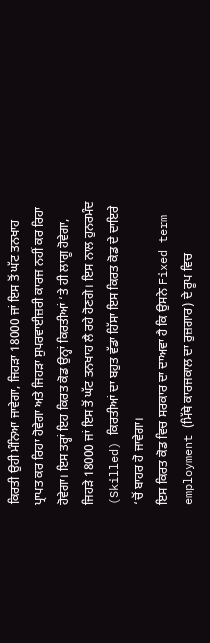ਕਿਰਤੀ ਉਹੀ ਮੰਨਿਆ ਜਾਵੇਗਾ, ਜਿਹੜਾ 18000 ਜਾਂ ਇਸ ਤੋਂ ਘੱਟ ਤਨਖਾਹ ਪ੍ਰਾਪਤ ਕਰ ਰਿਹਾ ਹੋਵੇਗਾ ਅਤੇ ਜਿਹੜਾ ਸੁਪਰਵਾਈਜ਼ਰੀ ਕਾਰਜ ਨਹੀਂ ਕਰ ਰਿਹਾ ਹੋਵੇਗਾ। ਇਸ ਤਰ੍ਹਾਂ ਇਹ ਕਿਰਤ ਕੋਡ ਉਨ੍ਹਾਂ ਕਿਰਤੀਆਂ ‘ਤੇ ਹੀ ਲਾਗੂ ਹੋਵੇਗਾ, ਜਿਹੜੇ 18000 ਜਾਂ ਇਸ ਤੋਂ ਘੱਟ ਤਨਖਾਹ ਲੈ ਰਹੇ ਹੋਣਗੇ। ਇਸ ਨਾਲ ਹੁਨਰਮੰਦ (Skilled) ਕਿਰਤੀਆਂ ਦਾ ਬਹੁਤ ਵੱਡਾ ਹਿੱਸਾ ਇਸ ਕਿਰਤ ਕੋਡ ਦੇ ਦਾਇਰੇ ‘ਚੋਂ ਬਾਹਰ ਹੋ ਜਾਵੇਗਾ।
ਇਸ ਕਿਰਤ ਕੋਡ ਵਿਚ ਸਰਕਾਰ ਦਾ ਦਾਅਵਾ ਹੈ ਕਿ ਉਸਨੇ Fixed term employment (ਮਿੱਥੇ ਕਾਰਜਕਾਲ ਦਾ ਰੁਜ਼ਗਾਰ) ਦੇ ਰੂਪ ਵਿਚ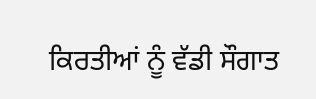ਕਿਰਤੀਆਂ ਨੂੰ ਵੱਡੀ ਸੌਗਾਤ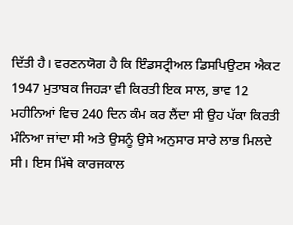ਦਿੱਤੀ ਹੈ। ਵਰਣਨਯੋਗ ਹੈ ਕਿ ਇੰਡਸਟ੍ਰੀਅਲ ਡਿਸਪਿਉਟਸ ਐਕਟ 1947 ਮੁਤਾਬਕ ਜਿਹੜਾ ਵੀ ਕਿਰਤੀ ਇਕ ਸਾਲ, ਭਾਵ 12 ਮਹੀਨਿਆਂ ਵਿਚ 240 ਦਿਨ ਕੰਮ ਕਰ ਲੈਂਦਾ ਸੀ ਉਹ ਪੱਕਾ ਕਿਰਤੀ ਮੰਨਿਆ ਜਾਂਦਾ ਸੀ ਅਤੇ ਉਸਨੂੰ ਉਸੇ ਅਨੁਸਾਰ ਸਾਰੇ ਲਾਭ ਮਿਲਦੇ ਸੀ। ਇਸ ਮਿੱਥੇ ਕਾਰਜਕਾਲ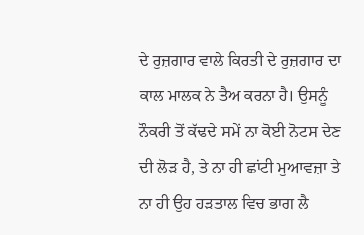ਦੇ ਰੁਜ਼ਗਾਰ ਵਾਲੇ ਕਿਰਤੀ ਦੇ ਰੁਜ਼ਗਾਰ ਦਾ ਕਾਲ ਮਾਲਕ ਨੇ ਤੈਅ ਕਰਨਾ ਹੈ। ਉਸਨੂੰ ਨੌਕਰੀ ਤੋਂ ਕੱਢਦੇ ਸਮੇਂ ਨਾ ਕੋਈ ਨੋਟਸ ਦੇਣ ਦੀ ਲੋੜ ਹੈ, ਤੇ ਨਾ ਹੀ ਛਾਂਟੀ ਮੁਆਵਜ਼ਾ ਤੇ ਨਾ ਹੀ ਉਹ ਹੜਤਾਲ ਵਿਚ ਭਾਗ ਲੈ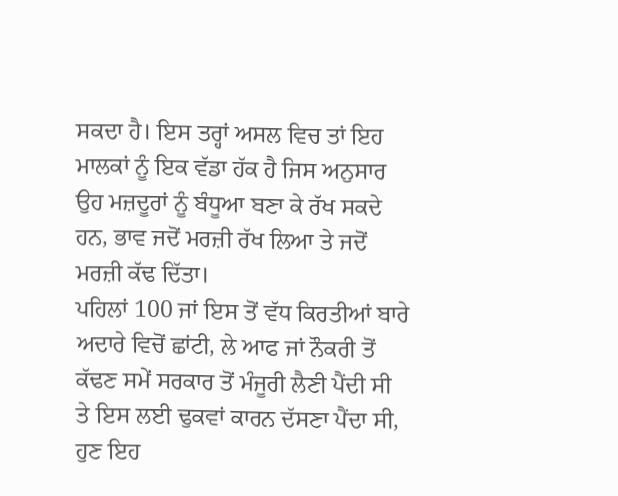ਸਕਦਾ ਹੈ। ਇਸ ਤਰ੍ਹਾਂ ਅਸਲ ਵਿਚ ਤਾਂ ਇਹ ਮਾਲਕਾਂ ਨੂੰ ਇਕ ਵੱਡਾ ਹੱਕ ਹੈ ਜਿਸ ਅਨੁਸਾਰ ਉਹ ਮਜ਼ਦੂਰਾਂ ਨੂੰ ਬੰਧੂਆ ਬਣਾ ਕੇ ਰੱਖ ਸਕਦੇ ਹਨ, ਭਾਵ ਜਦੋਂ ਮਰਜ਼ੀ ਰੱਖ ਲਿਆ ਤੇ ਜਦੋਂ ਮਰਜ਼ੀ ਕੱਢ ਦਿੱਤਾ।
ਪਹਿਲਾਂ 100 ਜਾਂ ਇਸ ਤੋਂ ਵੱਧ ਕਿਰਤੀਆਂ ਬਾਰੇ ਅਦਾਰੇ ਵਿਚੋਂ ਛਾਂਟੀ, ਲੇ ਆਫ ਜਾਂ ਨੌਕਰੀ ਤੋਂ ਕੱਢਣ ਸਮੇਂ ਸਰਕਾਰ ਤੋਂ ਮੰਜੂਰੀ ਲੈਣੀ ਪੈਂਦੀ ਸੀ ਤੇ ਇਸ ਲਈ ਢੁਕਵਾਂ ਕਾਰਨ ਦੱਸਣਾ ਪੈਂਦਾ ਸੀ, ਹੁਣ ਇਹ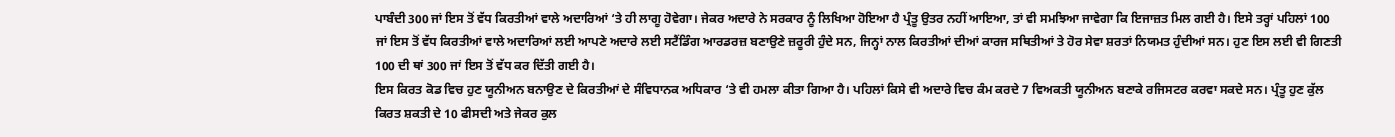ਪਾਬੰਦੀ 300 ਜਾਂ ਇਸ ਤੋਂ ਵੱਧ ਕਿਰਤੀਆਂ ਵਾਲੇ ਅਦਾਰਿਆਂ ‘ਤੇ ਹੀ ਲਾਗੂ ਹੋਵੇਗਾ। ਜੇਕਰ ਅਦਾਰੇ ਨੇ ਸਰਕਾਰ ਨੂੰ ਲਿਖਿਆ ਹੋਇਆ ਹੈ ਪ੍ਰੰਤੂ ਉਤਰ ਨਹੀਂ ਆਇਆ, ਤਾਂ ਵੀ ਸਮਝਿਆ ਜਾਵੇਗਾ ਕਿ ਇਜਾਜ਼ਤ ਮਿਲ ਗਈ ਹੈ। ਇਸੇ ਤਰ੍ਹਾਂ ਪਹਿਲਾਂ 100 ਜਾਂ ਇਸ ਤੋਂ ਵੱਧ ਕਿਰਤੀਆਂ ਵਾਲੇ ਅਦਾਰਿਆਂ ਲਈ ਆਪਣੇ ਅਦਾਰੇ ਲਈ ਸਟੈਂਡਿੰਗ ਆਰਡਰਜ਼ ਬਣਾਉਣੇ ਜ਼ਰੂਰੀ ਹੁੰਦੇ ਸਨ, ਜਿਨ੍ਹਾਂ ਨਾਲ ਕਿਰਤੀਆਂ ਦੀਆਂ ਕਾਰਜ ਸਥਿਤੀਆਂ ਤੇ ਹੋਰ ਸੇਵਾ ਸ਼ਰਤਾਂ ਨਿਯਮਤ ਹੁੰਦੀਆਂ ਸਨ। ਹੁਣ ਇਸ ਲਈ ਵੀ ਗਿਣਤੀ 100 ਦੀ ਥਾਂ 300 ਜਾਂ ਇਸ ਤੋਂ ਵੱਧ ਕਰ ਦਿੱਤੀ ਗਈ ਹੈ।
ਇਸ ਕਿਰਤ ਕੋਡ ਵਿਚ ਹੁਣ ਯੂਨੀਅਨ ਬਨਾਉਣ ਦੇ ਕਿਰਤੀਆਂ ਦੇ ਸੰਵਿਧਾਨਕ ਅਧਿਕਾਰ ‘ਤੇ ਵੀ ਹਮਲਾ ਕੀਤਾ ਗਿਆ ਹੈ। ਪਹਿਲਾਂ ਕਿਸੇ ਵੀ ਅਦਾਰੇ ਵਿਚ ਕੰਮ ਕਰਦੇ 7 ਵਿਅਕਤੀ ਯੂਨੀਅਨ ਬਣਾਕੇ ਰਜਿਸਟਰ ਕਰਵਾ ਸਕਦੇ ਸਨ। ਪ੍ਰੰਤੂ ਹੁਣ ਕੁੱਲ ਕਿਰਤ ਸ਼ਕਤੀ ਦੇ 10 ਫੀਸਦੀ ਅਤੇ ਜੇਕਰ ਕੁਲ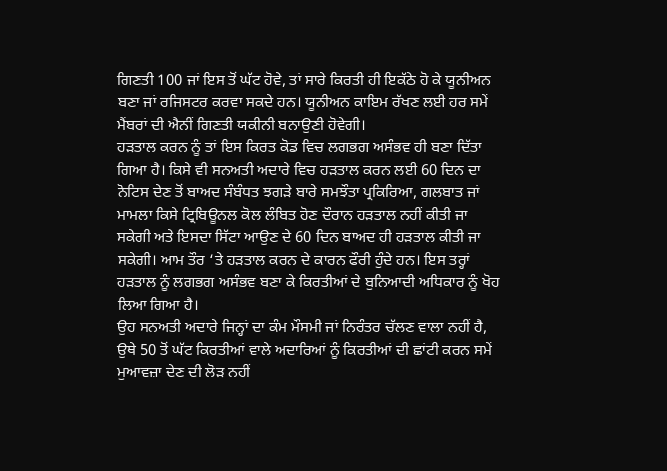ਗਿਣਤੀ 100 ਜਾਂ ਇਸ ਤੋਂ ਘੱਟ ਹੋਵੇ, ਤਾਂ ਸਾਰੇ ਕਿਰਤੀ ਹੀ ਇਕੱਠੇ ਹੋ ਕੇ ਯੂਨੀਅਨ ਬਣਾ ਜਾਂ ਰਜਿਸਟਰ ਕਰਵਾ ਸਕਦੇ ਹਨ। ਯੂਨੀਅਨ ਕਾਇਮ ਰੱਖਣ ਲਈ ਹਰ ਸਮੇਂ ਮੈਂਬਰਾਂ ਦੀ ਐਨੀਂ ਗਿਣਤੀ ਯਕੀਨੀ ਬਨਾਉਣੀ ਹੋਵੇਗੀ।
ਹੜਤਾਲ ਕਰਨ ਨੂੰ ਤਾਂ ਇਸ ਕਿਰਤ ਕੋਡ ਵਿਚ ਲਗਭਗ ਅਸੰਭਵ ਹੀ ਬਣਾ ਦਿੱਤਾ ਗਿਆ ਹੈ। ਕਿਸੇ ਵੀ ਸਨਅਤੀ ਅਦਾਰੇ ਵਿਚ ਹੜਤਾਲ ਕਰਨ ਲਈ 60 ਦਿਨ ਦਾ ਨੋਟਿਸ ਦੇਣ ਤੋਂ ਬਾਅਦ ਸੰਬੰਧਤ ਝਗੜੇ ਬਾਰੇ ਸਮਝੌਤਾ ਪ੍ਰਕਿਰਿਆ, ਗਲਬਾਤ ਜਾਂ ਮਾਮਲਾ ਕਿਸੇ ਟ੍ਰਿਬਿਊਨਲ ਕੋਲ ਲੰਬਿਤ ਹੋਣ ਦੌਰਾਨ ਹੜਤਾਲ ਨਹੀਂ ਕੀਤੀ ਜਾ ਸਕੇਗੀ ਅਤੇ ਇਸਦਾ ਸਿੱਟਾ ਆਉਣ ਦੇ 60 ਦਿਨ ਬਾਅਦ ਹੀ ਹੜਤਾਲ ਕੀਤੀ ਜਾ ਸਕੇਗੀ। ਆਮ ਤੌਰ ‘ਤੇ ਹੜਤਾਲ ਕਰਨ ਦੇ ਕਾਰਨ ਫੌਰੀ ਹੁੰਦੇ ਹਨ। ਇਸ ਤਰ੍ਹਾਂ ਹੜਤਾਲ ਨੂੰ ਲਗਭਗ ਅਸੰਭਵ ਬਣਾ ਕੇ ਕਿਰਤੀਆਂ ਦੇ ਬੁਨਿਆਦੀ ਅਧਿਕਾਰ ਨੂੰ ਖੋਹ ਲਿਆ ਗਿਆ ਹੈ।
ਉਹ ਸਨਅਤੀ ਅਦਾਰੇ ਜਿਨ੍ਹਾਂ ਦਾ ਕੰਮ ਮੌਸਮੀ ਜਾਂ ਨਿਰੰਤਰ ਚੱਲਣ ਵਾਲਾ ਨਹੀਂ ਹੈ, ਉਥੇ 50 ਤੋਂ ਘੱਟ ਕਿਰਤੀਆਂ ਵਾਲੇ ਅਦਾਰਿਆਂ ਨੂੰ ਕਿਰਤੀਆਂ ਦੀ ਛਾਂਟੀ ਕਰਨ ਸਮੇਂ ਮੁਆਵਜ਼ਾ ਦੇਣ ਦੀ ਲੋੜ ਨਹੀਂ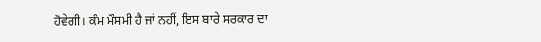ਹੋਵੇਗੀ। ਕੰਮ ਮੌਸਮੀ ਹੈ ਜਾਂ ਨਹੀਂ, ਇਸ ਬਾਰੇ ਸਰਕਾਰ ਦਾ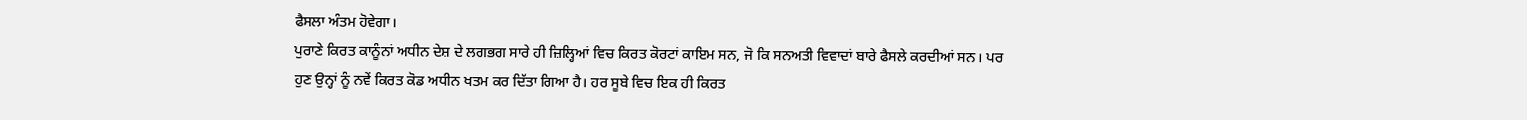ਫੈਸਲਾ ਅੰਤਮ ਹੋਵੇਗਾ।
ਪੁਰਾਣੇ ਕਿਰਤ ਕਾਨੂੰਨਾਂ ਅਧੀਨ ਦੇਸ਼ ਦੇ ਲਗਭਗ ਸਾਰੇ ਹੀ ਜ਼ਿਲ੍ਹਿਆਂ ਵਿਚ ਕਿਰਤ ਕੋਰਟਾਂ ਕਾਇਮ ਸਨ, ਜੋ ਕਿ ਸਨਅਤੀ ਵਿਵਾਦਾਂ ਬਾਰੇ ਫੈਸਲੇ ਕਰਦੀਆਂ ਸਨ। ਪਰ ਹੁਣ ਉਨ੍ਹਾਂ ਨੂੰ ਨਵੇਂ ਕਿਰਤ ਕੋਡ ਅਧੀਨ ਖਤਮ ਕਰ ਦਿੱਤਾ ਗਿਆ ਹੈ। ਹਰ ਸੂਬੇ ਵਿਚ ਇਕ ਹੀ ਕਿਰਤ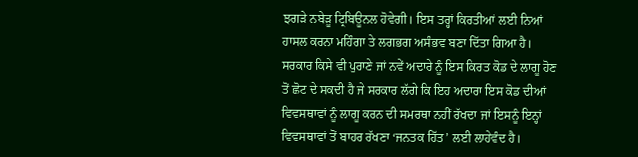ਝਗੜੇ ਨਬੇੜੂ ਟ੍ਰਿਬਿਊਨਲ ਹੋਵੇਗੀ। ਇਸ ਤਰ੍ਹਾਂ ਕਿਰਤੀਆਂ ਲਈ ਨਿਆਂ ਹਾਸਲ ਕਰਨਾ ਮਹਿੰਗਾ ਤੇ ਲਗਭਗ ਅਸੰਭਵ ਬਣਾ ਦਿੱਤਾ ਗਿਆ ਹੈ।
ਸਰਕਾਰ ਕਿਸੇ ਵੀ ਪੁਰਾਣੇ ਜਾਂ ਨਵੇਂ ਅਦਾਰੇ ਨੂੰ ਇਸ ਕਿਰਤ ਕੋਡ ਦੇ ਲਾਗੂ ਹੋਣ ਤੋਂ ਛੋਟ ਦੇ ਸਕਦੀ ਹੈ ਜੇ ਸਰਕਾਰ ਲੱਗੇ ਕਿ ਇਹ ਅਦਾਰਾ ਇਸ ਕੋਡ ਦੀਆਂ ਵਿਵਸਥਾਵਾਂ ਨੂੰ ਲਾਗੂ ਕਰਨ ਦੀ ਸਮਰਥਾ ਨਹੀਂ ਰੱਖਦਾ ਜਾਂ ਇਸਨੂੰ ਇਨ੍ਹਾਂ ਵਿਵਸਥਾਵਾਂ ਤੋਂ ਬਾਹਰ ਰੱਖਣਾ ‘ਜਨਤਕ ਹਿੱਤ’ ਲਈ ਲਾਹੇਵੰਦ ਹੈ।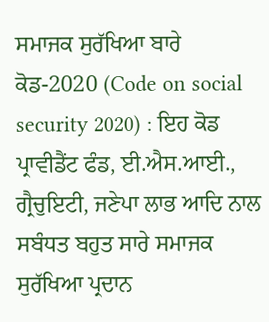ਸਮਾਜਕ ਸੁਰੱਖਿਆ ਬਾਰੇ ਕੋਡ-2020 (Code on social security 2020) : ਇਹ ਕੋਡ ਪ੍ਰਾਵੀਡੈਂਟ ਫੰਡ, ਈ.ਐਸ.ਆਈ., ਗ੍ਰੈਚੁਇਟੀ, ਜਣੇਪਾ ਲਾਭ ਆਦਿ ਨਾਲ ਸਬੰਧਤ ਬਹੁਤ ਸਾਰੇ ਸਮਾਜਕ ਸੁਰੱਖਿਆ ਪ੍ਰਦਾਨ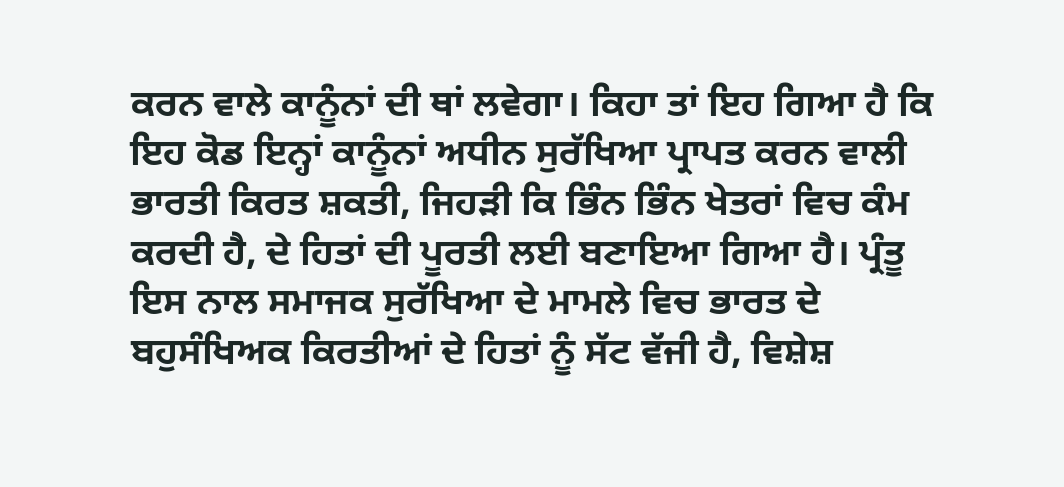ਕਰਨ ਵਾਲੇ ਕਾਨੂੰਨਾਂ ਦੀ ਥਾਂ ਲਵੇਗਾ। ਕਿਹਾ ਤਾਂ ਇਹ ਗਿਆ ਹੈ ਕਿ ਇਹ ਕੋਡ ਇਨ੍ਹਾਂ ਕਾਨੂੰਨਾਂ ਅਧੀਨ ਸੁਰੱਖਿਆ ਪ੍ਰਾਪਤ ਕਰਨ ਵਾਲੀ ਭਾਰਤੀ ਕਿਰਤ ਸ਼ਕਤੀ, ਜਿਹੜੀ ਕਿ ਭਿੰਨ ਭਿੰਨ ਖੇਤਰਾਂ ਵਿਚ ਕੰਮ ਕਰਦੀ ਹੈ, ਦੇ ਹਿਤਾਂ ਦੀ ਪੂਰਤੀ ਲਈ ਬਣਾਇਆ ਗਿਆ ਹੈ। ਪ੍ਰੰਤੂ ਇਸ ਨਾਲ ਸਮਾਜਕ ਸੁਰੱਖਿਆ ਦੇ ਮਾਮਲੇ ਵਿਚ ਭਾਰਤ ਦੇ ਬਹੁਸੰਖਿਅਕ ਕਿਰਤੀਆਂ ਦੇ ਹਿਤਾਂ ਨੂੰ ਸੱਟ ਵੱਜੀ ਹੈ, ਵਿਸ਼ੇਸ਼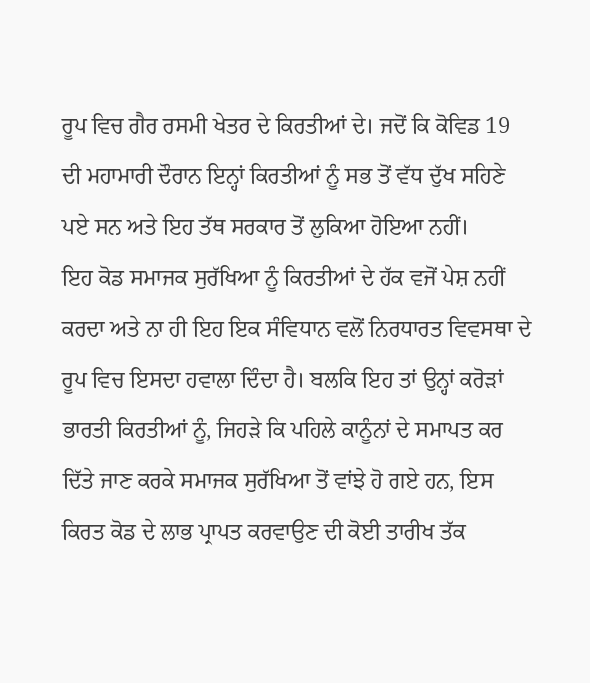ਰੂਪ ਵਿਚ ਗੈਰ ਰਸਮੀ ਖੇਤਰ ਦੇ ਕਿਰਤੀਆਂ ਦੇ। ਜਦੋਂ ਕਿ ਕੋਵਿਡ 19 ਦੀ ਮਹਾਮਾਰੀ ਦੌਰਾਨ ਇਨ੍ਹਾਂ ਕਿਰਤੀਆਂ ਨੂੰ ਸਭ ਤੋਂ ਵੱਧ ਦੁੱਖ ਸਹਿਣੇ ਪਏ ਸਨ ਅਤੇ ਇਹ ਤੱਥ ਸਰਕਾਰ ਤੋਂ ਲੁਕਿਆ ਹੋਇਆ ਨਹੀਂ।
ਇਹ ਕੋਡ ਸਮਾਜਕ ਸੁਰੱਖਿਆ ਨੂੰ ਕਿਰਤੀਆਂ ਦੇ ਹੱਕ ਵਜੋਂ ਪੇਸ਼ ਨਹੀਂ ਕਰਦਾ ਅਤੇ ਨਾ ਹੀ ਇਹ ਇਕ ਸੰਵਿਧਾਨ ਵਲੋਂ ਨਿਰਧਾਰਤ ਵਿਵਸਥਾ ਦੇ ਰੂਪ ਵਿਚ ਇਸਦਾ ਹਵਾਲਾ ਦਿੰਦਾ ਹੈ। ਬਲਕਿ ਇਹ ਤਾਂ ਉਨ੍ਹਾਂ ਕਰੋੜਾਂ ਭਾਰਤੀ ਕਿਰਤੀਆਂ ਨੂੰ, ਜਿਹੜੇ ਕਿ ਪਹਿਲੇ ਕਾਨੂੰਨਾਂ ਦੇ ਸਮਾਪਤ ਕਰ ਦਿੱਤੇ ਜਾਣ ਕਰਕੇ ਸਮਾਜਕ ਸੁਰੱਖਿਆ ਤੋਂ ਵਾਂਝੇ ਹੋ ਗਏ ਹਨ, ਇਸ ਕਿਰਤ ਕੋਡ ਦੇ ਲਾਭ ਪ੍ਰਾਪਤ ਕਰਵਾਉਣ ਦੀ ਕੋਈ ਤਾਰੀਖ ਤੱਕ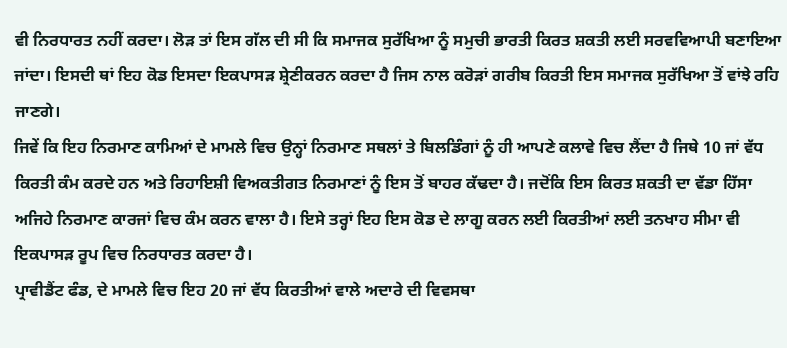ਵੀ ਨਿਰਧਾਰਤ ਨਹੀਂ ਕਰਦਾ। ਲੋੜ ਤਾਂ ਇਸ ਗੱਲ ਦੀ ਸੀ ਕਿ ਸਮਾਜਕ ਸੁਰੱਖਿਆ ਨੂੰ ਸਮੁਚੀ ਭਾਰਤੀ ਕਿਰਤ ਸ਼ਕਤੀ ਲਈ ਸਰਵਵਿਆਪੀ ਬਣਾਇਆ ਜਾਂਦਾ। ਇਸਦੀ ਥਾਂ ਇਹ ਕੋਡ ਇਸਦਾ ਇਕਪਾਸੜ ਸ਼੍ਰੇਣੀਕਰਨ ਕਰਦਾ ਹੈ ਜਿਸ ਨਾਲ ਕਰੋੜਾਂ ਗਰੀਬ ਕਿਰਤੀ ਇਸ ਸਮਾਜਕ ਸੁਰੱਖਿਆ ਤੋਂ ਵਾਂਝੇ ਰਹਿ ਜਾਣਗੇ।
ਜਿਵੇਂ ਕਿ ਇਹ ਨਿਰਮਾਣ ਕਾਮਿਆਂ ਦੇ ਮਾਮਲੇ ਵਿਚ ਉਨ੍ਹਾਂ ਨਿਰਮਾਣ ਸਥਲਾਂ ਤੇ ਬਿਲਡਿੰਗਾਂ ਨੂੰ ਹੀ ਆਪਣੇ ਕਲਾਵੇ ਵਿਚ ਲੈਂਦਾ ਹੈ ਜਿਥੇ 10 ਜਾਂ ਵੱਧ ਕਿਰਤੀ ਕੰਮ ਕਰਦੇ ਹਨ ਅਤੇ ਰਿਹਾਇਸ਼ੀ ਵਿਅਕਤੀਗਤ ਨਿਰਮਾਣਾਂ ਨੂੰ ਇਸ ਤੋਂ ਬਾਹਰ ਕੱਢਦਾ ਹੈ। ਜਦੋਂਕਿ ਇਸ ਕਿਰਤ ਸ਼ਕਤੀ ਦਾ ਵੱਡਾ ਹਿੱਸਾ ਅਜਿਹੇ ਨਿਰਮਾਣ ਕਾਰਜਾਂ ਵਿਚ ਕੰਮ ਕਰਨ ਵਾਲਾ ਹੈ। ਇਸੇ ਤਰ੍ਹਾਂ ਇਹ ਇਸ ਕੋਡ ਦੇ ਲਾਗੂ ਕਰਨ ਲਈ ਕਿਰਤੀਆਂ ਲਈ ਤਨਖਾਹ ਸੀਮਾ ਵੀ ਇਕਪਾਸੜ ਰੂਪ ਵਿਚ ਨਿਰਧਾਰਤ ਕਰਦਾ ਹੈ।
ਪ੍ਰਾਵੀਡੈਂਟ ਫੰਡ, ਦੇ ਮਾਮਲੇ ਵਿਚ ਇਹ 20 ਜਾਂ ਵੱਧ ਕਿਰਤੀਆਂ ਵਾਲੇ ਅਦਾਰੇ ਦੀ ਵਿਵਸਥਾ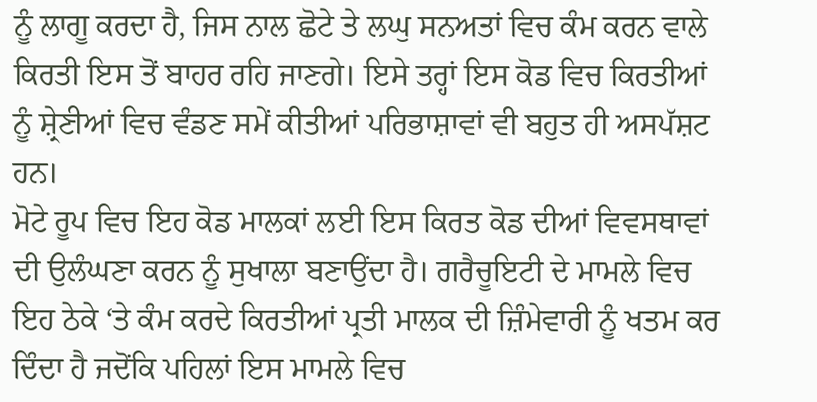ਨੂੰ ਲਾਗੂ ਕਰਦਾ ਹੈ, ਜਿਸ ਨਾਲ ਛੋਟੇ ਤੇ ਲਘੁ ਸਨਅਤਾਂ ਵਿਚ ਕੰਮ ਕਰਨ ਵਾਲੇ ਕਿਰਤੀ ਇਸ ਤੋਂ ਬਾਹਰ ਰਹਿ ਜਾਣਗੇ। ਇਸੇ ਤਰ੍ਹਾਂ ਇਸ ਕੋਡ ਵਿਚ ਕਿਰਤੀਆਂ ਨੂੰ ਸ਼੍ਰੇਣੀਆਂ ਵਿਚ ਵੰਡਣ ਸਮੇਂ ਕੀਤੀਆਂ ਪਰਿਭਾਸ਼ਾਵਾਂ ਵੀ ਬਹੁਤ ਹੀ ਅਸਪੱਸ਼ਟ ਹਨ।
ਮੋਟੇ ਰੂਪ ਵਿਚ ਇਹ ਕੋਡ ਮਾਲਕਾਂ ਲਈ ਇਸ ਕਿਰਤ ਕੋਡ ਦੀਆਂ ਵਿਵਸਥਾਵਾਂ ਦੀ ਉਲੰਘਣਾ ਕਰਨ ਨੂੰ ਸੁਖਾਲਾ ਬਣਾਉਂਦਾ ਹੈ। ਗਰੈਚੂਇਟੀ ਦੇ ਮਾਮਲੇ ਵਿਚ ਇਹ ਠੇਕੇ ‘ਤੇ ਕੰਮ ਕਰਦੇ ਕਿਰਤੀਆਂ ਪ੍ਰਤੀ ਮਾਲਕ ਦੀ ਜ਼ਿੰਮੇਵਾਰੀ ਨੂੰ ਖਤਮ ਕਰ ਦਿੰਦਾ ਹੈ ਜਦੋਂਕਿ ਪਹਿਲਾਂ ਇਸ ਮਾਮਲੇ ਵਿਚ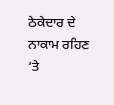ਠੇਕੇਦਾਰ ਦੇ ਨਾਕਾਮ ਰਹਿਣ ‘ਤੇ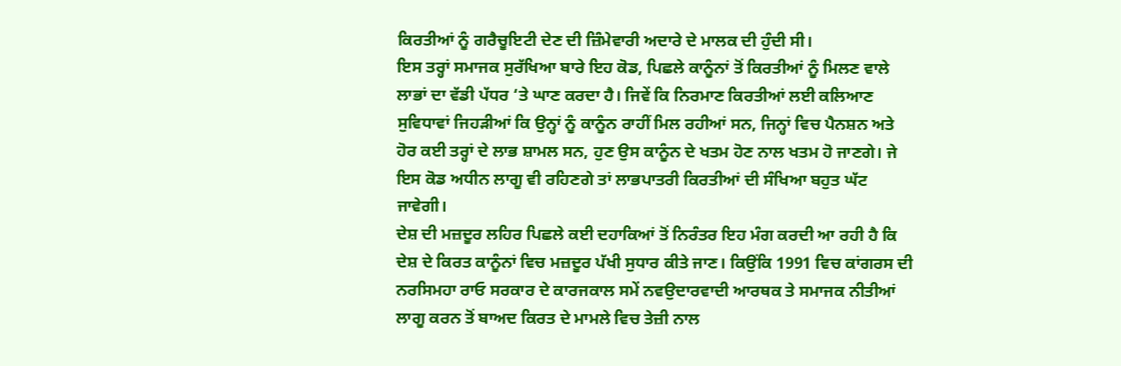ਕਿਰਤੀਆਂ ਨੂੰ ਗਰੈਚੂਇਟੀ ਦੇਣ ਦੀ ਜ਼ਿੰਮੇਵਾਰੀ ਅਦਾਰੇ ਦੇ ਮਾਲਕ ਦੀ ਹੁੰਦੀ ਸੀ।
ਇਸ ਤਰ੍ਹਾਂ ਸਮਾਜਕ ਸੁਰੱਖਿਆ ਬਾਰੇ ਇਹ ਕੋਡ, ਪਿਛਲੇ ਕਾਨੂੰਨਾਂ ਤੋਂ ਕਿਰਤੀਆਂ ਨੂੰ ਮਿਲਣ ਵਾਲੇ ਲਾਭਾਂ ਦਾ ਵੱਡੀ ਪੱਧਰ ‘ਤੇ ਘਾਣ ਕਰਦਾ ਹੈ। ਜਿਵੇਂ ਕਿ ਨਿਰਮਾਣ ਕਿਰਤੀਆਂ ਲਈ ਕਲਿਆਣ ਸੁਵਿਧਾਵਾਂ ਜਿਹੜੀਆਂ ਕਿ ਉਨ੍ਹਾਂ ਨੂੰ ਕਾਨੂੰਨ ਰਾਹੀਂ ਮਿਲ ਰਹੀਆਂ ਸਨ, ਜਿਨ੍ਹਾਂ ਵਿਚ ਪੈਨਸ਼ਨ ਅਤੇ ਹੋਰ ਕਈ ਤਰ੍ਹਾਂ ਦੇ ਲਾਭ ਸ਼ਾਮਲ ਸਨ, ਹੁਣ ਉਸ ਕਾਨੂੰਨ ਦੇ ਖਤਮ ਹੋਣ ਨਾਲ ਖਤਮ ਹੋ ਜਾਣਗੇ। ਜੇ ਇਸ ਕੋਡ ਅਧੀਨ ਲਾਗੂ ਵੀ ਰਹਿਣਗੇ ਤਾਂ ਲਾਭਪਾਤਰੀ ਕਿਰਤੀਆਂ ਦੀ ਸੰਖਿਆ ਬਹੁਤ ਘੱਟ ਜਾਵੇਗੀ।
ਦੇਸ਼ ਦੀ ਮਜ਼ਦੂਰ ਲਹਿਰ ਪਿਛਲੇ ਕਈ ਦਹਾਕਿਆਂ ਤੋਂ ਨਿਰੰਤਰ ਇਹ ਮੰਗ ਕਰਦੀ ਆ ਰਹੀ ਹੈ ਕਿ ਦੇਸ਼ ਦੇ ਕਿਰਤ ਕਾਨੂੰਨਾਂ ਵਿਚ ਮਜ਼ਦੂਰ ਪੱਖੀ ਸੁਧਾਰ ਕੀਤੇ ਜਾਣ। ਕਿਉਂਕਿ 1991 ਵਿਚ ਕਾਂਗਰਸ ਦੀ ਨਰਸਿਮਹਾ ਰਾਓ ਸਰਕਾਰ ਦੇ ਕਾਰਜਕਾਲ ਸਮੇਂ ਨਵਉਦਾਰਵਾਦੀ ਆਰਥਕ ਤੇ ਸਮਾਜਕ ਨੀਤੀਆਂ ਲਾਗੂ ਕਰਨ ਤੋਂ ਬਾਅਦ ਕਿਰਤ ਦੇ ਮਾਮਲੇ ਵਿਚ ਤੇਜ਼ੀ ਨਾਲ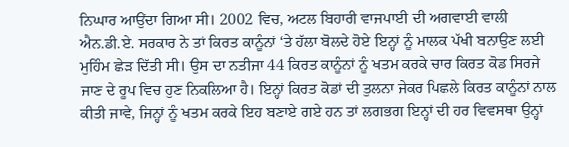ਨਿਘਾਰ ਆਉਂਦਾ ਗਿਆ ਸੀ। 2002 ਵਿਚ, ਅਟਲ ਬਿਹਾਰੀ ਵਾਜਪਾਈ ਦੀ ਅਗਵਾਈ ਵਾਲੀ ਐਨ.ਡੀ.ਏ. ਸਰਕਾਰ ਨੇ ਤਾਂ ਕਿਰਤ ਕਾਨੂੰਨਾਂ ‘ਤੇ ਹੱਲਾ ਬੋਲਦੇ ਹੋਏ ਇਨ੍ਹਾਂ ਨੂੰ ਮਾਲਕ ਪੱਖੀ ਬਨਾਉਣ ਲਈ ਮੁਹਿੰਮ ਛੇੜ ਦਿੱਤੀ ਸੀ। ਉਸ ਦਾ ਨਤੀਜਾ 44 ਕਿਰਤ ਕਾਨੂੰਨਾਂ ਨੂੰ ਖਤਮ ਕਰਕੇ ਚਾਰ ਕਿਰਤ ਕੋਡ ਸਿਰਜੇ ਜਾਣ ਦੇ ਰੂਪ ਵਿਚ ਹੁਣ ਨਿਕਲਿਆ ਹੈ। ਇਨ੍ਹਾਂ ਕਿਰਤ ਕੋਡਾਂ ਦੀ ਤੁਲਨਾ ਜੇਕਰ ਪਿਛਲੇ ਕਿਰਤ ਕਾਨੂੰਨਾਂ ਨਾਲ ਕੀਤੀ ਜਾਵੇ, ਜਿਨ੍ਹਾਂ ਨੂੰ ਖਤਮ ਕਰਕੇ ਇਹ ਬਣਾਏ ਗਏ ਹਨ ਤਾਂ ਲਗਭਗ ਇਨ੍ਹਾਂ ਦੀ ਹਰ ਵਿਵਸਥਾ ਉਨ੍ਹਾਂ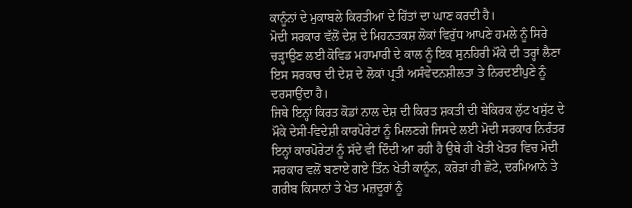ਕਾਨੂੰਨਾਂ ਦੇ ਮੁਕਾਬਲੇ ਕਿਰਤੀਆਂ ਦੇ ਹਿੱਤਾਂ ਦਾ ਘਾਣ ਕਰਦੀ ਹੈ।
ਮੋਦੀ ਸਰਕਾਰ ਵੱਲੋਂ ਦੇਸ਼ ਦੇ ਮਿਹਨਤਕਸ਼ ਲੋਕਾਂ ਵਿਰੁੱਧ ਆਪਣੇ ਹਮਲੇ ਨੂੰ ਸਿਰੇ ਚੜ੍ਹਾਉਣ ਲਈ ਕੋਵਿਡ ਮਹਾਮਾਰੀ ਦੇ ਕਾਲ ਨੂੰ ਇਕ ਸੁਨਹਿਰੀ ਮੌਕੇ ਦੀ ਤਰ੍ਹਾਂ ਲੈਣਾ ਇਸ ਸਰਕਾਰ ਦੀ ਦੇਸ਼ ਦੇ ਲੋਕਾਂ ਪ੍ਰਤੀ ਅਸੰਵੇਦਨਸ਼ੀਲਤਾ ਤੇ ਨਿਰਦਈਪੁਣੇ ਨੂੰ ਦਰਸਾਉਂਦਾ ਹੈ।
ਜਿਥੇ ਇਨ੍ਹਾਂ ਕਿਰਤ ਕੋਡਾਂ ਨਾਲ ਦੇਸ਼ ਦੀ ਕਿਰਤ ਸ਼ਕਤੀ ਦੀ ਬੇਕਿਰਕ ਲੁੱਟ ਖਸੁੱਟ ਦੇ ਮੌਕੇ ਦੇਸੀ-ਵਿਦੇਸ਼ੀ ਕਾਰਪੋਰੇਟਾਂ ਨੂੰ ਮਿਲਣਗੇ ਜਿਸਦੇ ਲਈ ਮੋਦੀ ਸਰਕਾਰ ਨਿਰੰਤਰ ਇਨ੍ਹਾਂ ਕਾਰਪੋਰੇਟਾਂ ਨੂੰ ਸੱਦੇ ਵੀ ਦਿੰਦੀ ਆ ਰਹੀ ਹੈ ਉਥੇ ਹੀ ਖੇਤੀ ਖੇਤਰ ਵਿਚ ਮੋਦੀ ਸਰਕਾਰ ਵਲੋਂ ਬਣਾਏ ਗਏ ਤਿੰਨ ਖੇਤੀ ਕਾਨੂੰਨ, ਕਰੋੜਾਂ ਹੀ ਛੋਟੇ, ਦਰਮਿਆਨੇ ਤੇ ਗਰੀਬ ਕਿਸਾਨਾਂ ਤੇ ਖੇਤ ਮਜ਼ਦੂਰਾਂ ਨੂੰ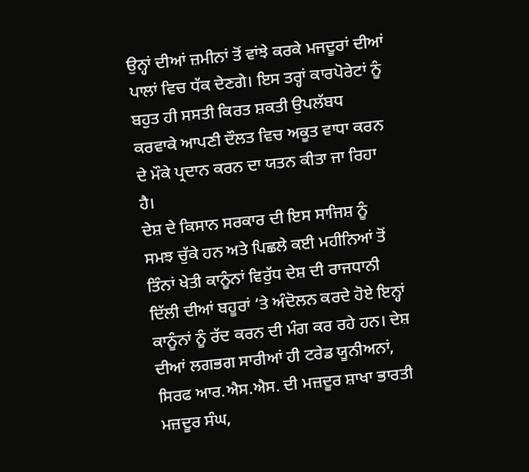ਉਨ੍ਹਾਂ ਦੀਆਂ ਜ਼ਮੀਨਾਂ ਤੋਂ ਵਾਂਝੇ ਕਰਕੇ ਮਜਦੂਰਾਂ ਦੀਆਂ ਪਾਲਾਂ ਵਿਚ ਧੱਕ ਦੇਣਗੇ। ਇਸ ਤਰ੍ਹਾਂ ਕਾਰਪੋਰੇਟਾਂ ਨੂੰ ਬਹੁਤ ਹੀ ਸਸਤੀ ਕਿਰਤ ਸ਼ਕਤੀ ਉਪਲੱਬਧ ਕਰਵਾਕੇ ਆਪਣੀ ਦੌਲਤ ਵਿਚ ਅਕੂਤ ਵਾਧਾ ਕਰਨ ਦੇ ਮੌਕੇ ਪ੍ਰਦਾਨ ਕਰਨ ਦਾ ਯਤਨ ਕੀਤਾ ਜਾ ਰਿਹਾ ਹੈ।
ਦੇਸ਼ ਦੇ ਕਿਸਾਨ ਸਰਕਾਰ ਦੀ ਇਸ ਸਾਜਿਸ਼ ਨੂੰ ਸਮਝ ਚੁੱਕੇ ਹਨ ਅਤੇ ਪਿਛਲੇ ਕਈ ਮਹੀਨਿਆਂ ਤੋਂ ਤਿੰਨਾਂ ਖੇਤੀ ਕਾਨੂੰਨਾਂ ਵਿਰੁੱਧ ਦੇਸ਼ ਦੀ ਰਾਜਧਾਨੀ ਦਿੱਲੀ ਦੀਆਂ ਬਹੂਰਾਂ ‘ਤੇ ਅੰਦੋਲਨ ਕਰਦੇ ਹੋਏ ਇਨ੍ਹਾਂ ਕਾਨੂੰਨਾਂ ਨੂੰ ਰੱਦ ਕਰਨ ਦੀ ਮੰਗ ਕਰ ਰਹੇ ਹਨ। ਦੇਸ਼ ਦੀਆਂ ਲਗਭਗ ਸਾਰੀਆਂ ਹੀ ਟਰੇਡ ਯੂਨੀਅਨਾਂ, ਸਿਰਫ ਆਰ.ਐਸ.ਐਸ. ਦੀ ਮਜ਼ਦੂਰ ਸ਼ਾਖਾ ਭਾਰਤੀ ਮਜ਼ਦੂਰ ਸੰਘ,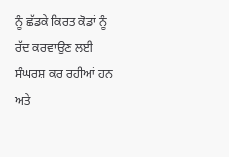ਨੂੰ ਛੱਡਕੇ ਕਿਰਤ ਕੋਡਾਂ ਨੂੰ ਰੱਦ ਕਰਵਾਉਣ ਲਈ ਸੰਘਰਸ਼ ਕਰ ਰਹੀਆਂ ਹਨ ਅਤੇ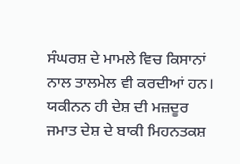ਸੰਘਰਸ਼ ਦੇ ਮਾਮਲੇ ਵਿਚ ਕਿਸਾਨਾਂ ਨਾਲ ਤਾਲਮੇਲ ਵੀ ਕਰਦੀਆਂ ਹਨ। ਯਕੀਨਨ ਹੀ ਦੇਸ਼ ਦੀ ਮਜ਼ਦੂਰ ਜਮਾਤ ਦੇਸ਼ ਦੇ ਬਾਕੀ ਮਿਹਨਤਕਸ਼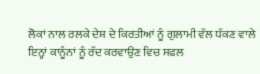ਲੋਕਾਂ ਨਾਲ ਰਲਕੇ ਦੇਸ਼ ਦੇ ਕਿਰਤੀਆਂ ਨੂੰ ਗੁਲਾਮੀ ਵੱਲ ਧੱਕਣ ਵਾਲੇ ਇਨ੍ਹਾਂ ਕਾਨੂੰਨਾਂ ਨੂੰ ਰੱਦ ਕਰਵਾਉਣ ਵਿਚ ਸਫਲ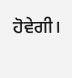ਹੋਵੇਗੀ।